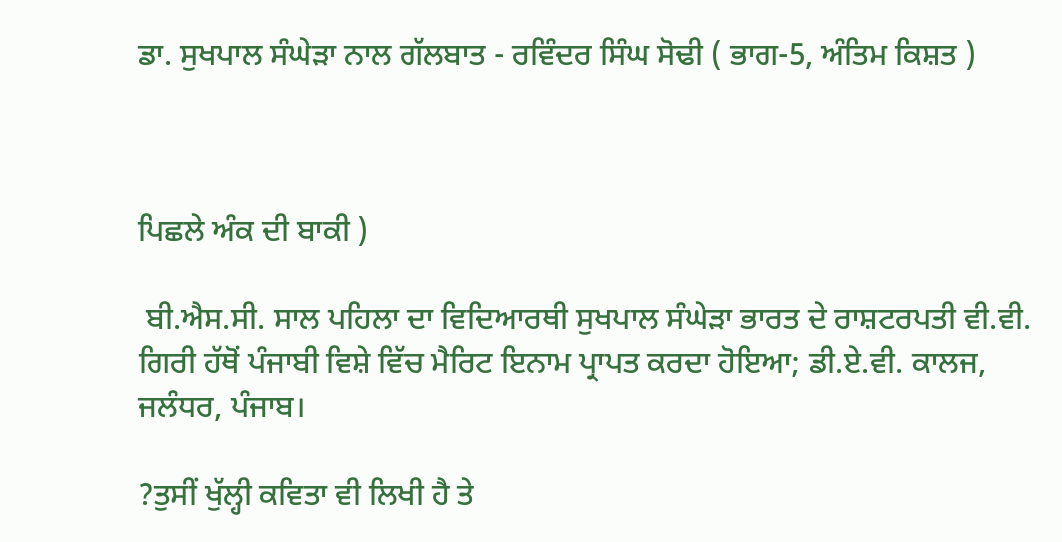ਡਾ. ਸੁਖਪਾਲ ਸੰਘੇੜਾ ਨਾਲ ਗੱਲਬਾਤ - ਰਵਿੰਦਰ ਸਿੰਘ ਸੋਢੀ ( ਭਾਗ-5, ਅੰਤਿਮ ਕਿਸ਼ਤ )



ਪਿਛਲੇ ਅੰਕ ਦੀ ਬਾਕੀ )

 ਬੀ.ਐਸ.ਸੀ. ਸਾਲ ਪਹਿਲਾ ਦਾ ਵਿਦਿਆਰਥੀ ਸੁਖਪਾਲ ਸੰਘੇੜਾ ਭਾਰਤ ਦੇ ਰਾਸ਼ਟਰਪਤੀ ਵੀ.ਵੀ. ਗਿਰੀ ਹੱਥੋਂ ਪੰਜਾਬੀ ਵਿਸ਼ੇ ਵਿੱਚ ਮੈਰਿਟ ਇਨਾਮ ਪ੍ਰਾਪਤ ਕਰਦਾ ਹੋਇਆ; ਡੀ.ਏ.ਵੀ. ਕਾਲਜ, ਜਲੰਧਰ, ਪੰਜਾਬ।

?ਤੁਸੀਂ ਖੁੱਲ੍ਹੀ ਕਵਿਤਾ ਵੀ ਲਿਖੀ ਹੈ ਤੇ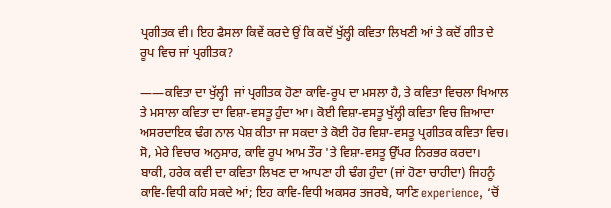ਪ੍ਰਗੀਤਕ ਵੀ। ਇਹ ਫੈਸਲਾ ਕਿਵੇਂ ਕਰਦੇ ਉਂ ਕਿ ਕਦੋਂ ਖੁੱਲ੍ਹੀ ਕਵਿਤਾ ਲਿਖਣੀ ਆਂ ਤੇ ਕਦੋਂ ਗੀਤ ਦੇ ਰੂਪ ਵਿਚ ਜਾਂ ਪ੍ਰਗੀਤਕ?

——ਕਵਿਤਾ ਦਾ ਖੁੱਲ੍ਹੀ  ਜਾਂ ਪ੍ਰਗੀਤਕ ਹੋਣਾ ਕਾਵਿ-ਰੂਪ ਦਾ ਮਸਲਾ ਹੈ, ਤੇ ਕਵਿਤਾ ਵਿਚਲਾ ਖਿਆਲ ਤੇ ਮਸਾਲਾ ਕਵਿਤਾ ਦਾ ਵਿਸ਼ਾ-ਵਸਤੂ ਹੁੰਦਾ ਆ। ਕੋਈ ਵਿਸ਼ਾ-ਵਸਤੂ ਖੁੱਲ੍ਹੀ ਕਵਿਤਾ ਵਿਚ ਜ਼ਿਆਦਾ ਅਸਰਦਾਇਕ ਢੰਗ ਨਾਲ ਪੇਸ਼ ਕੀਤਾ ਜਾ ਸਕਦਾ ਤੇ ਕੋਈ ਹੋਰ ਵਿਸ਼ਾ-ਵਸਤੂ ਪ੍ਰਗੀਤਕ ਕਵਿਤਾ ਵਿਚ। ਸੋ, ਮੇਰੇ ਵਿਚਾਰ ਅਨੁਸਾਰ, ਕਾਵਿ ਰੂਪ ਆਮ ਤੌਰ 'ਤੇ ਵਿਸ਼ਾ-ਵਸਤੂ ਉੱਪਰ ਨਿਰਭਰ ਕਰਦਾ। ਬਾਕੀ, ਹਰੇਕ ਕਵੀ ਦਾ ਕਵਿਤਾ ਲਿਖਣ ਦਾ ਆਪਣਾ ਹੀ ਢੰਗ ਹੁੰਦਾ (ਜਾਂ ਹੋਣਾ ਚਾਹੀਦਾ) ਜਿਹਨੂੰ ਕਾਵਿ-ਵਿਧੀ ਕਹਿ ਸਕਦੇ ਆਂ; ਇਹ ਕਾਵਿ-ਵਿਧੀ ਅਕਸਰ ਤਜਰਬੇ, ਯਾਣਿ experience, ‘ਚੋਂ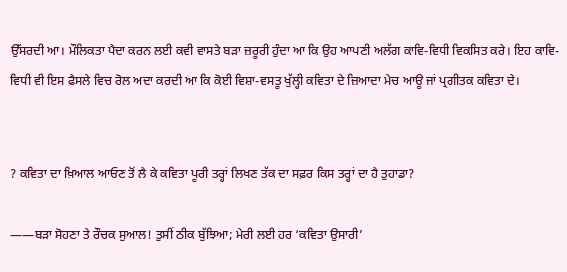ਉੱਸਰਦੀ ਆ। ਮੌਲਿਕਤਾ ਪੈਦਾ ਕਰਨ ਲਈ ਕਵੀ ਵਾਸਤੇ ਬੜਾ ਜ਼ਰੂਰੀ ਹੁੰਦਾ ਆ ਕਿ ਉਹ ਆਪਣੀ ਅਲੱਗ ਕਾਵਿ-ਵਿਧੀ ਵਿਕਸਿਤ ਕਰੇ। ਇਹ ਕਾਵਿ-ਵਿਧੀ ਵੀ ਇਸ ਫੈਸਲੇ ਵਿਚ ਰੋਲ ਅਦਾ ਕਰਦੀ ਆ ਕਿ ਕੋਈ ਵਿਸ਼ਾ-ਵਸਤੂ ਖੁੱਲ੍ਹੀ ਕਵਿਤਾ ਦੇ ਜ਼ਿਆਦਾ ਮੇਚ ਆਊ ਜਾਂ ਪ੍ਰਗੀਤਕ ਕਵਿਤਾ ਦੇ।


? ਕਵਿਤਾ ਦਾ ਖ਼ਿਆਲ ਆਓਣ ਤੋਂ ਲੈ ਕੇ ਕਵਿਤਾ ਪੂਰੀ ਤਰ੍ਹਾਂ ਲਿਖਣ ਤੱਕ ਦਾ ਸਫ਼ਰ ਕਿਸ ਤਰ੍ਹਾਂ ਦਾ ਹੈ ਤੁਹਾਡਾ?

——ਬੜਾ ਸੋਹਣਾ ਤੇ ਰੌਚਕ ਸੁਆਲ! ਤੁਸੀਂ ਠੀਕ ਬੁੱਝਿਆ; ਮੇਰੀ ਲਈ ਹਰ ‘ਕਵਿਤਾ ਉਸਾਰੀ’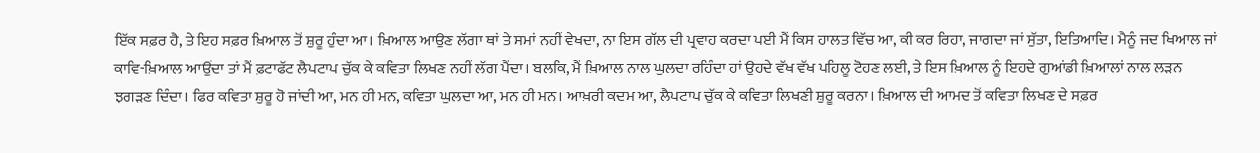ਇੱਕ ਸਫ਼ਰ ਹੈ, ਤੇ ਇਹ ਸਫ਼ਰ ਖ਼ਿਆਲ ਤੋਂ ਸ਼ੁਰੂ ਹੁੰਦਾ ਆ। ਖ਼ਿਆਲ ਆਉਣ ਲੱਗਾ ਥਾਂ ਤੇ ਸਮਾਂ ਨਹੀਂ ਵੇਖਦਾ, ਨਾ ਇਸ ਗੱਲ ਦੀ ਪ੍ਰਵਾਹ ਕਰਦਾ ਪਈ ਮੈਂ ਕਿਸ ਹਾਲਤ ਵਿੱਚ ਆ, ਕੀ ਕਰ ਰਿਹਾ, ਜਾਗਦਾ ਜਾਂ ਸੁੱਤਾ, ਇਤਿਆਦਿ। ਮੈਨੂੰ ਜਦ ਖਿਆਲ ਜਾਂ ਕਾਵਿ-ਖ਼ਿਆਲ ਆਉਂਦਾ ਤਾਂ ਮੈਂ ਫ਼ਟਾਫੱਟ ਲੈਪਟਾਪ ਚੁੱਕ ਕੇ ਕਵਿਤਾ ਲਿਖਣ ਨਹੀਂ ਲੱਗ ਪੈਂਦਾ। ਬਲਕਿ, ਮੈਂ ਖ਼ਿਆਲ ਨਾਲ ਘੁਲਦਾ ਰਹਿੰਦਾ ਹਾਂ ਉਹਦੇ ਵੱਖ ਵੱਖ ਪਹਿਲੂ ਟੋਹਣ ਲਈ, ਤੇ ਇਸ ਖ਼ਿਆਲ ਨੂੰ ਇਹਦੇ ਗੁਆਂਡੀ ਖ਼ਿਆਲਾਂ ਨਾਲ ਲੜਨ ਝਗੜਣ ਦਿੰਦਾ। ਫਿਰ ਕਵਿਤਾ ਸ਼ੁਰੂ ਹੋ ਜਾਂਦੀ ਆ, ਮਨ ਹੀ ਮਨ, ਕਵਿਤਾ ਘੁਲਦਾ ਆ, ਮਨ ਹੀ ਮਨ। ਆਖ਼ਰੀ ਕਦਮ ਆ, ਲੈਪਟਾਪ ਚੁੱਕ ਕੇ ਕਵਿਤਾ ਲਿਖਣੀ ਸ਼ੁਰੂ ਕਰਨਾ। ਖ਼ਿਆਲ ਦੀ ਆਮਦ ਤੋਂ ਕਵਿਤਾ ਲਿਖਣ ਦੇ ਸਫ਼ਰ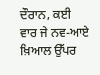ਦੌਰਾਨ, ਕਈ ਵਾਰ ਜੇ ਨਵ-ਆਏ ਖ਼ਿਆਲ ਉੱਪਰ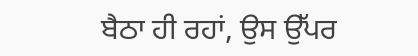ਬੈਠਾ ਹੀ ਰਹਾਂ, ਉਸ ਉੱਪਰ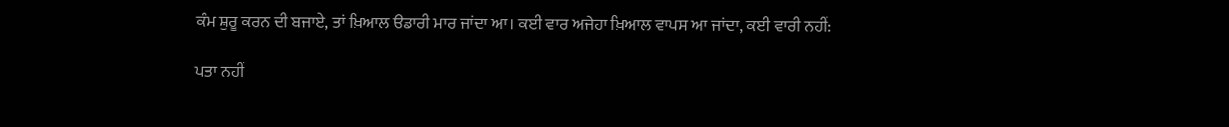ਕੰਮ ਸ਼ੁਰੂ ਕਰਨ ਦੀ ਬਜਾਏ, ਤਾਂ ਖ਼ਿਆਲ ੳਡਾਰੀ ਮਾਰ ਜਾਂਦਾ ਆ। ਕਈ ਵਾਰ ਅਜੇਹਾ ਖ਼ਿਆਲ ਵਾਪਸ ਆ ਜਾਂਦਾ, ਕਈ ਵਾਰੀ ਨਹੀਂ:

ਪਤਾ ਨਹੀਂ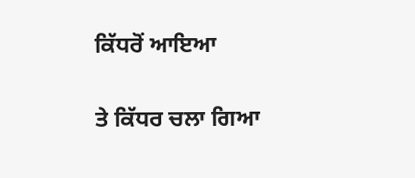ਕਿੱਧਰੋਂ ਆਇਆ

ਤੇ ਕਿੱਧਰ ਚਲਾ ਗਿਆ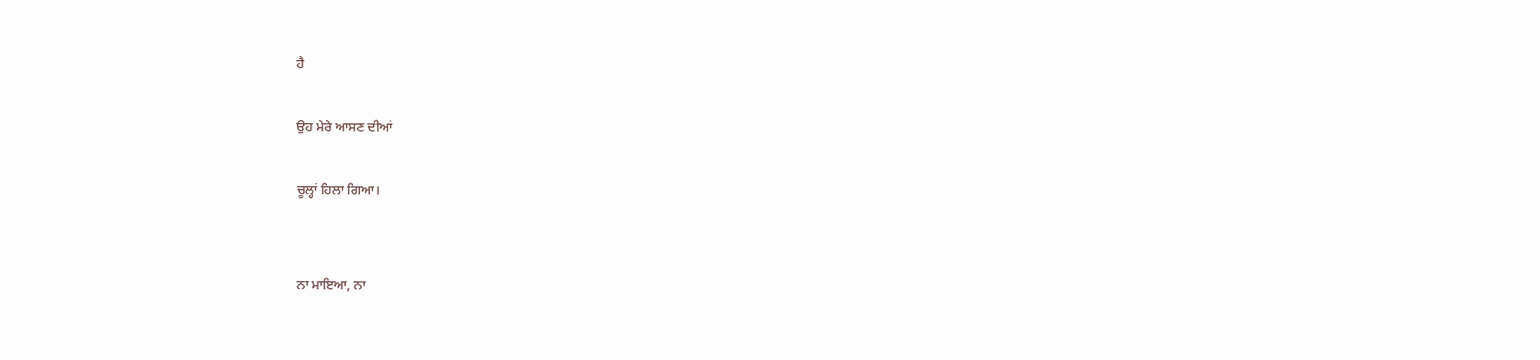ਹੈ

ਉਹ ਮੇਰੇ ਆਸਣ ਦੀਆਂ

ਚੂਲ੍ਹਾਂ ਹਿਲਾ ਗਿਆ।


ਨਾ ਮਾਇਆ, ਨਾ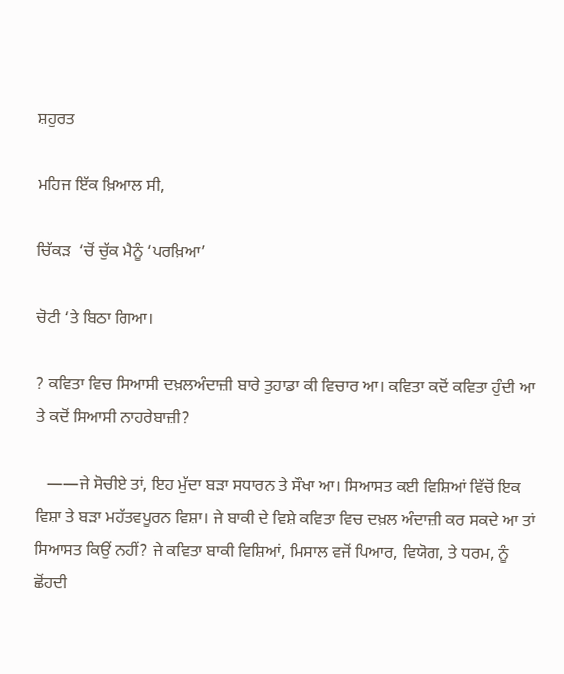ਸ਼ਹੁਰਤ

ਮਹਿਜ ਇੱਕ ਖ਼ਿਆਲ ਸੀ,

ਚਿੱਕੜ  ‘ਚੋਂ ਚੁੱਕ ਮੈਨੂੰ ‘ਪਰਖ਼ਿਆ’

ਚੋਟੀ ‘ਤੇ ਬਿਠਾ ਗਿਆ।

? ਕਵਿਤਾ ਵਿਚ ਸਿਆਸੀ ਦਖ਼ਲਅੰਦਾਜ਼ੀ ਬਾਰੇ ਤੁਹਾਡਾ ਕੀ ਵਿਚਾਰ ਆ। ਕਵਿਤਾ ਕਦੋਂ ਕਵਿਤਾ ਹੁੰਦੀ ਆ ਤੇ ਕਦੋਂ ਸਿਆਸੀ ਨਾਹਰੇਬਾਜ਼ੀ?

   ——ਜੇ ਸੋਚੀਏ ਤਾਂ, ਇਹ ਮੁੱਦਾ ਬੜਾ ਸਧਾਰਨ ਤੇ ਸੌਖਾ ਆ। ਸਿਆਸਤ ਕਈ ਵਿਸ਼ਿਆਂ ਵਿੱਚੋਂ ਇਕ ਵਿਸ਼ਾ ਤੇ ਬੜਾ ਮਹੱਤਵਪੂਰਨ ਵਿਸ਼ਾ। ਜੇ ਬਾਕੀ ਦੇ ਵਿਸ਼ੇ ਕਵਿਤਾ ਵਿਚ ਦਖ਼ਲ ਅੰਦਾਜ਼ੀ ਕਰ ਸਕਦੇ ਆ ਤਾਂ ਸਿਆਸਤ ਕਿਉਂ ਨਹੀਂ? ਜੇ ਕਵਿਤਾ ਬਾਕੀ ਵਿਸ਼ਿਆਂ, ਮਿਸਾਲ ਵਜੋਂ ਪਿਆਰ, ਵਿਯੋਗ, ਤੇ ਧਰਮ, ਨੂੰ ਛੋਂਹਦੀ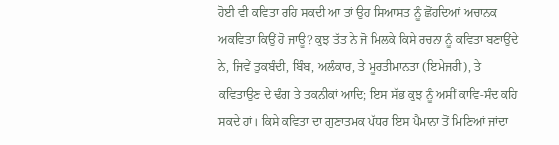ਹੋਈ ਵੀ ਕਵਿਤਾ ਰਹਿ ਸਕਦੀ ਆ ਤਾਂ ਉਹ ਸਿਆਸਤ ਨੂੰ ਛੋਂਹਦਿਆਂ ਅਚਾਨਕ ਅਕਵਿਤਾ ਕਿਉਂ ਹੋ ਜਾਊ? ਕੁਝ ਤੱਤ ਨੇ ਜੋ ਮਿਲਕੇ ਕਿਸੇ ਰਚਨਾ ਨੂੰ ਕਵਿਤਾ ਬਣਾਉਂਦੇ ਨੇ, ਜਿਵੇਂ ਤੁਕਬੰਦੀ, ਬਿੰਬ, ਅਲੰਕਾਰ, ਤੇ ਮੂਰਤੀਮਾਨਤਾ (ਇਮੇਜਰੀ), ਤੇ ਕਵਿਤਾਉਣ ਦੇ ਢੰਗ ਤੇ ਤਕਨੀਕਾਂ ਆਦਿ; ਇਸ ਸੱਭ ਕੁਝ ਨੂੰ ਅਸੀਂ ਕਾਵਿ-ਸੰਦ ਕਹਿ ਸਕਦੇ ਹਾਂ। ਕਿਸੇ ਕਵਿਤਾ ਦਾ ਗੁਣਾਤਮਕ ਪੱਧਰ ਇਸ ਪੈਮਾਨਾ ਤੋਂ ਮਿਣਿਆਂ ਜਾਂਦਾ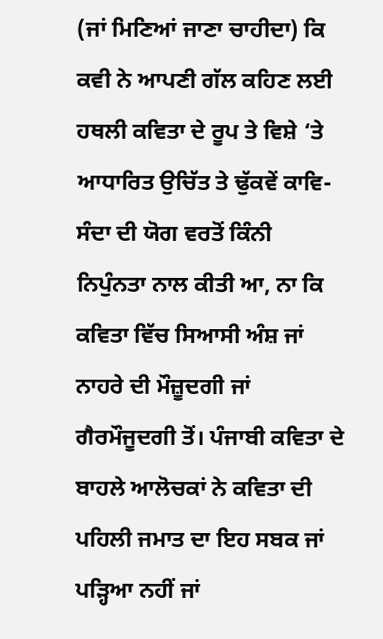(ਜਾਂ ਮਿਣਿਆਂ ਜਾਣਾ ਚਾਹੀਦਾ) ਕਿ ਕਵੀ ਨੇ ਆਪਣੀ ਗੱਲ ਕਹਿਣ ਲਈ ਹਥਲੀ ਕਵਿਤਾ ਦੇ ਰੂਪ ਤੇ ਵਿਸ਼ੇ ‘ਤੇ ਆਧਾਰਿਤ ਉਚਿੱਤ ਤੇ ਢੁੱਕਵੇਂ ਕਾਵਿ-ਸੰਦਾ ਦੀ ਯੋਗ ਵਰਤੋਂ ਕਿੰਨੀ ਨਿਪੁੰਨਤਾ ਨਾਲ ਕੀਤੀ ਆ, ਨਾ ਕਿ ਕਵਿਤਾ ਵਿੱਚ ਸਿਆਸੀ ਅੰਸ਼ ਜਾਂ ਨਾਹਰੇ ਦੀ ਮੌਜ਼ੂਦਗੀ ਜਾਂ ਗੈਰਮੌਜੂਦਗੀ ਤੋਂ। ਪੰਜਾਬੀ ਕਵਿਤਾ ਦੇ ਬਾਹਲੇ ਆਲੋਚਕਾਂ ਨੇ ਕਵਿਤਾ ਦੀ ਪਹਿਲੀ ਜਮਾਤ ਦਾ ਇਹ ਸਬਕ ਜਾਂ ਪੜ੍ਹਿਆ ਨਹੀਂ ਜਾਂ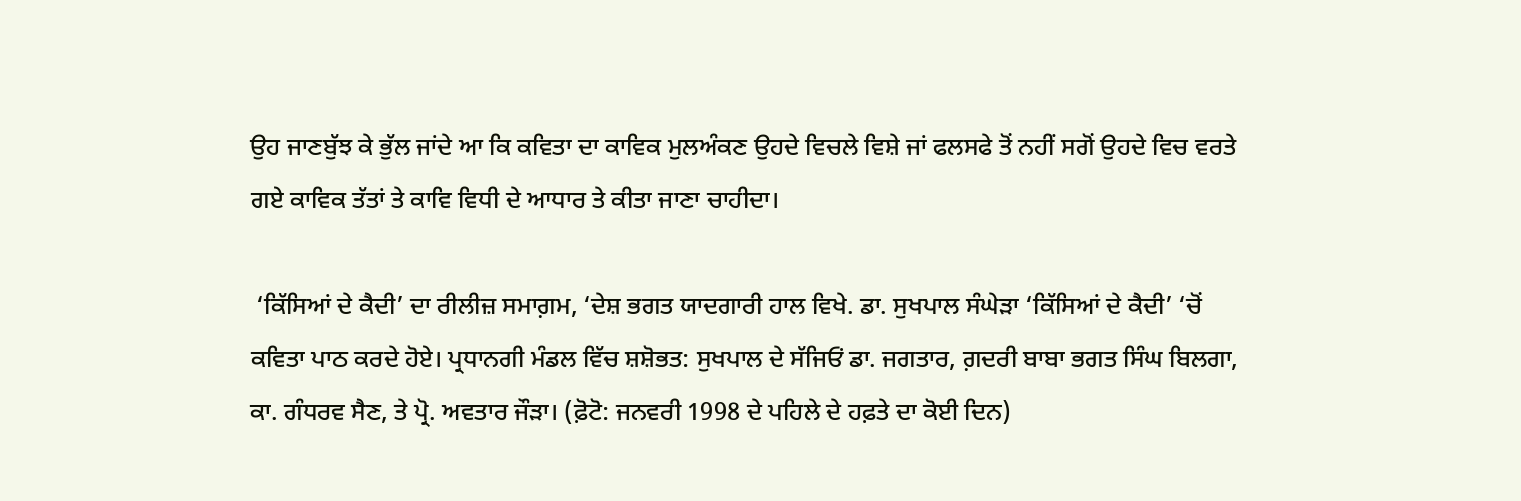ਉਹ ਜਾਣਬੁੱਝ ਕੇ ਭੁੱਲ ਜਾਂਦੇ ਆ ਕਿ ਕਵਿਤਾ ਦਾ ਕਾਵਿਕ ਮੁਲਅੰਕਣ ਉਹਦੇ ਵਿਚਲੇ ਵਿਸ਼ੇ ਜਾਂ ਫਲਸਫੇ ਤੋਂ ਨਹੀਂ ਸਗੋਂ ਉਹਦੇ ਵਿਚ ਵਰਤੇ ਗਏ ਕਾਵਿਕ ਤੱਤਾਂ ਤੇ ਕਾਵਿ ਵਿਧੀ ਦੇ ਆਧਾਰ ਤੇ ਕੀਤਾ ਜਾਣਾ ਚਾਹੀਦਾ।

 ‘ਕਿੱਸਿਆਂ ਦੇ ਕੈਦੀ’ ਦਾ ਰੀਲੀਜ਼ ਸਮਾਗ਼ਮ, ‘ਦੇਸ਼ ਭਗਤ ਯਾਦਗਾਰੀ ਹਾਲ ਵਿਖੇ. ਡਾ. ਸੁਖਪਾਲ ਸੰਘੇੜਾ ‘ਕਿੱਸਿਆਂ ਦੇ ਕੈਦੀ’ ‘ਚੋਂ ਕਵਿਤਾ ਪਾਠ ਕਰਦੇ ਹੋਏ। ਪ੍ਰਧਾਨਗੀ ਮੰਡਲ ਵਿੱਚ ਸ਼ਸ਼ੋਭਤ: ਸੁਖਪਾਲ ਦੇ ਸੱਜਿਓਂ ਡਾ. ਜਗਤਾਰ, ਗ਼ਦਰੀ ਬਾਬਾ ਭਗਤ ਸਿੰਘ ਬਿਲਗਾ, ਕਾ. ਗੰਧਰਵ ਸੈਣ, ਤੇ ਪ੍ਰੋ. ਅਵਤਾਰ ਜੌੜਾ। (ਫ਼ੋਟੋ: ਜਨਵਰੀ 1998 ਦੇ ਪਹਿਲੇ ਦੇ ਹਫ਼ਤੇ ਦਾ ਕੋਈ ਦਿਨ)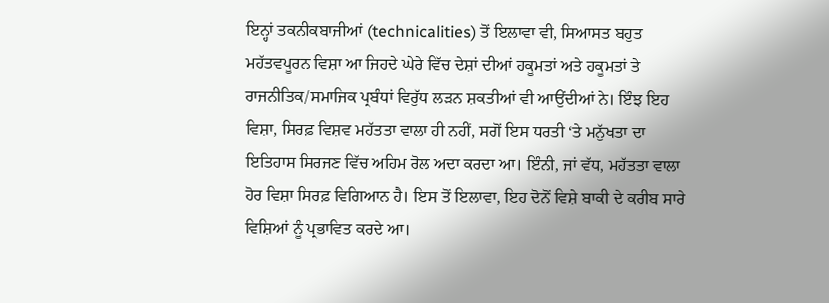ਇਨ੍ਹਾਂ ਤਕਨੀਕਬਾਜੀਆਂ (technicalities) ਤੋਂ ਇਲਾਵਾ ਵੀ, ਸਿਆਸਤ ਬਹੁਤ ਮਹੱਤਵਪੂਰਨ ਵਿਸ਼ਾ ਆ ਜਿਹਦੇ ਘੇਰੇ ਵਿੱਚ ਦੇਸ਼ਾਂ ਦੀਆਂ ਹਕੂਮਤਾਂ ਅਤੇ ਹਕੂਮਤਾਂ ਤੇ ਰਾਜਨੀਤਿਕ/ਸਮਾਜਿਕ ਪ੍ਰਬੰਧਾਂ ਵਿਰੁੱਧ ਲੜਨ ਸ਼ਕਤੀਆਂ ਵੀ ਆਉਂਦੀਆਂ ਨੇ। ਇੰਝ ਇਹ ਵਿਸ਼ਾ, ਸਿਰਫ਼ ਵਿਸ਼ਵ ਮਹੱਤਤਾ ਵਾਲਾ ਹੀ ਨਹੀਂ, ਸਗੋਂ ਇਸ ਧਰਤੀ ‘ਤੇ ਮਨੁੱਖਤਾ ਦਾ ਇਤਿਹਾਸ ਸਿਰਜਣ ਵਿੱਚ ਅਹਿਮ ਰੋਲ ਅਦਾ ਕਰਦਾ ਆ। ਇੰਨੀ, ਜਾਂ ਵੱਧ, ਮਹੱਤਤਾ ਵਾਲਾ ਹੋਰ ਵਿਸ਼ਾ ਸਿਰਫ਼ ਵਿਗਿਆਨ ਹੈ। ਇਸ ਤੋਂ ਇਲਾਵਾ, ਇਹ ਦੋਨੋਂ ਵਿਸ਼ੇ ਬਾਕੀ ਦੇ ਕਰੀਬ ਸਾਰੇ ਵਿਸ਼ਿਆਂ ਨੂੰ ਪ੍ਰਭਾਵਿਤ ਕਰਦੇ ਆ।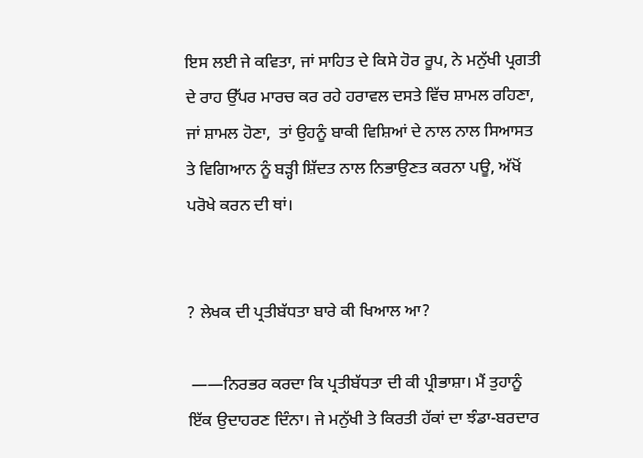ਇਸ ਲਈ ਜੇ ਕਵਿਤਾ, ਜਾਂ ਸਾਹਿਤ ਦੇ ਕਿਸੇ ਹੋਰ ਰੂਪ, ਨੇ ਮਨੁੱਖੀ ਪ੍ਰਗਤੀ ਦੇ ਰਾਹ ਉੱਪਰ ਮਾਰਚ ਕਰ ਰਹੇ ਹਰਾਵਲ ਦਸਤੇ ਵਿੱਚ ਸ਼ਾਮਲ ਰਹਿਣਾ, ਜਾਂ ਸ਼ਾਮਲ ਹੋਣਾ,  ਤਾਂ ਉਹਨੂੰ ਬਾਕੀ ਵਿਸ਼ਿਆਂ ਦੇ ਨਾਲ ਨਾਲ ਸਿਆਸਤ ਤੇ ਵਿਗਿਆਨ ਨੂੰ ਬੜ੍ਹੀ ਸ਼ਿੱਦਤ ਨਾਲ ਨਿਭਾਉਣਤ ਕਰਨਾ ਪਊ, ਅੱਖੋਂ ਪਰੋਖੇ ਕਰਨ ਦੀ ਥਾਂ।


? ਲੇਖਕ ਦੀ ਪ੍ਰਤੀਬੱਧਤਾ ਬਾਰੇ ਕੀ ਖਿਆਲ ਆ?

 ——ਨਿਰਭਰ ਕਰਦਾ ਕਿ ਪ੍ਰਤੀਬੱਧਤਾ ਦੀ ਕੀ ਪ੍ਰੀਭਾਸ਼ਾ। ਮੈਂ ਤੁਹਾਨੂੰ ਇੱਕ ਉਦਾਹਰਣ ਦਿੰਨਾ। ਜੇ ਮਨੁੱਖੀ ਤੇ ਕਿਰਤੀ ਹੱਕਾਂ ਦਾ ਝੰਡਾ-ਬਰਦਾਰ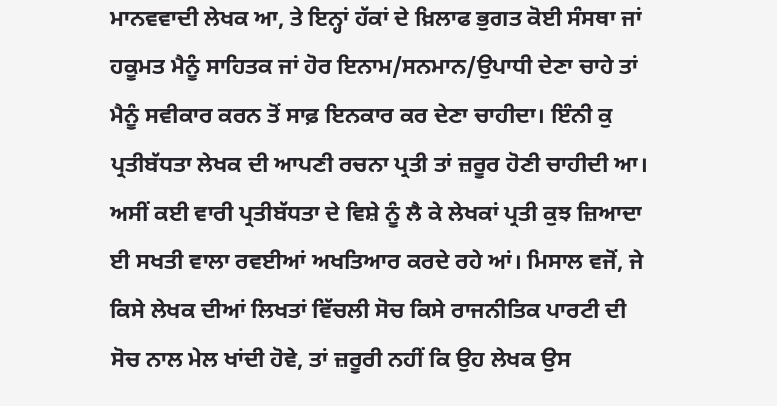ਮਾਨਵਵਾਦੀ ਲੇਖਕ ਆ, ਤੇ ਇਨ੍ਹਾਂ ਹੱਕਾਂ ਦੇ ਖ਼ਿਲਾਫ ਭੁਗਤ ਕੋਈ ਸੰਸਥਾ ਜਾਂ ਹਕੂਮਤ ਮੈਨੂੰ ਸਾਹਿਤਕ ਜਾਂ ਹੋਰ ਇਨਾਮ/ਸਨਮਾਨ/ਉਪਾਧੀ ਦੇਣਾ ਚਾਹੇ ਤਾਂ ਮੈਨੂੰ ਸਵੀਕਾਰ ਕਰਨ ਤੋਂ ਸਾਫ਼ ਇਨਕਾਰ ਕਰ ਦੇਣਾ ਚਾਹੀਦਾ। ਇੰਨੀ ਕੁ ਪ੍ਰਤੀਬੱਧਤਾ ਲੇਖਕ ਦੀ ਆਪਣੀ ਰਚਨਾ ਪ੍ਰਤੀ ਤਾਂ ਜ਼ਰੂਰ ਹੋਣੀ ਚਾਹੀਦੀ ਆ। ਅਸੀਂ ਕਈ ਵਾਰੀ ਪ੍ਰਤੀਬੱਧਤਾ ਦੇ ਵਿਸ਼ੇ ਨੂੰ ਲੈ ਕੇ ਲੇਖਕਾਂ ਪ੍ਰਤੀ ਕੁਝ ਜ਼ਿਆਦਾ ਈ ਸਖਤੀ ਵਾਲਾ ਰਵਈਆਂ ਅਖਤਿਆਰ ਕਰਦੇ ਰਹੇ ਆਂ। ਮਿਸਾਲ ਵਜੋਂ, ਜੇ ਕਿਸੇ ਲੇਖਕ ਦੀਆਂ ਲਿਖਤਾਂ ਵਿੱਚਲੀ ਸੋਚ ਕਿਸੇ ਰਾਜਨੀਤਿਕ ਪਾਰਟੀ ਦੀ ਸੋਚ ਨਾਲ ਮੇਲ ਖਾਂਦੀ ਹੋਵੇ, ਤਾਂ ਜ਼ਰੂਰੀ ਨਹੀਂ ਕਿ ਉਹ ਲੇਖਕ ਉਸ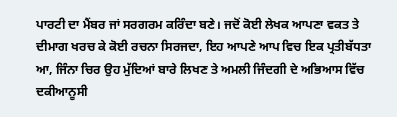ਪਾਰਟੀ ਦਾ ਮੈਂਬਰ ਜਾਂ ਸਰਗਰਮ ਕਰਿੰਦਾ ਬਣੇ। ਜਦੋਂ ਕੋਈ ਲੇਖਕ ਆਪਣਾ ਵਕਤ ਤੇ ਦੀਮਾਗ ਖਰਚ ਕੇ ਕੋਈ ਰਚਨਾ ਸਿਰਜਦਾ, ਇਹ ਆਪਣੇ ਆਪ ਵਿਚ ਇਕ ਪ੍ਰਤੀਬੱਧਤਾ ਆ, ਜਿੰਨਾ ਚਿਰ ਉਹ ਮੁੱਦਿਆਂ ਬਾਰੇ ਲਿਖਣ ਤੇ ਅਮਲੀ ਜਿੰਦਗੀ ਦੇ ਅਭਿਆਸ ਵਿੱਚ ਦਕੀਆਨੂਸੀ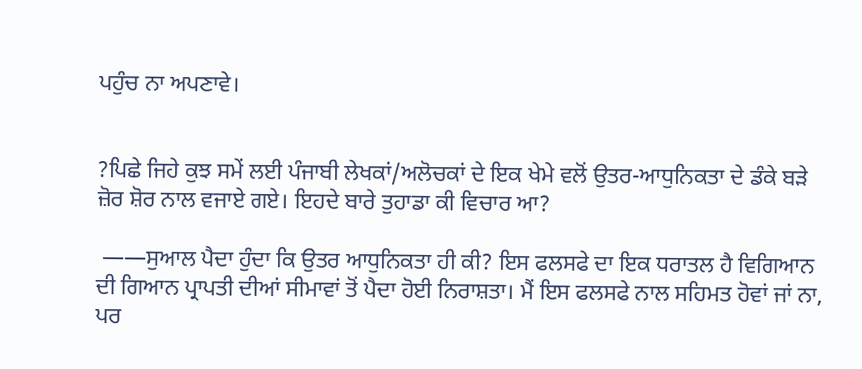ਪਹੁੰਚ ਨਾ ਅਪਣਾਵੇ।


?ਪਿਛੇ ਜਿਹੇ ਕੁਝ ਸਮੇਂ ਲਈ ਪੰਜਾਬੀ ਲੇਖਕਾਂ/ਅਲੋਚਕਾਂ ਦੇ ਇਕ ਖੇਮੇ ਵਲੋਂ ਉਤਰ-ਆਧੁਨਿਕਤਾ ਦੇ ਡੰਕੇ ਬੜੇ ਜ਼ੋਰ ਸ਼ੋਰ ਨਾਲ ਵਜਾਏ ਗਏ। ਇਹਦੇ ਬਾਰੇ ਤੁਹਾਡਾ ਕੀ ਵਿਚਾਰ ਆ?

 ——ਸੁਆਲ ਪੈਦਾ ਹੁੰਦਾ ਕਿ ਉਤਰ ਆਧੁਨਿਕਤਾ ਹੀ ਕੀ? ਇਸ ਫਲਸਫੇ ਦਾ ਇਕ ਧਰਾਤਲ ਹੈ ਵਿਗਿਆਨ ਦੀ ਗਿਆਨ ਪ੍ਰਾਪਤੀ ਦੀਆਂ ਸੀਮਾਵਾਂ ਤੋਂ ਪੈਦਾ ਹੋਈ ਨਿਰਾਸ਼ਤਾ। ਮੈਂ ਇਸ ਫਲਸਫੇ ਨਾਲ ਸਹਿਮਤ ਹੋਵਾਂ ਜਾਂ ਨਾ, ਪਰ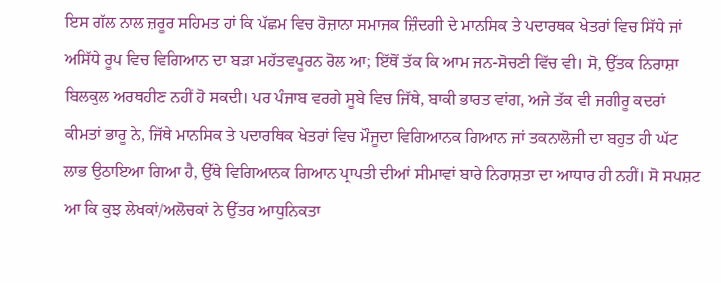ਇਸ ਗੱਲ ਨਾਲ ਜ਼ਰੂਰ ਸਹਿਮਤ ਹਾਂ ਕਿ ਪੱਛਮ ਵਿਚ ਰੋਜ਼ਾਨਾ ਸਮਾਜਕ ਜ਼ਿੰਦਗੀ ਦੇ ਮਾਨਸਿਕ ਤੇ ਪਦਾਰਥਕ ਖੇਤਰਾਂ ਵਿਚ ਸਿੱਧੇ ਜਾਂ ਅਸਿੱਧੇ ਰੂਪ ਵਿਚ ਵਿਗਿਆਨ ਦਾ ਬੜਾ ਮਹੱਤਵਪੂਰਨ ਰੋਲ ਆ; ਇੱਥੋਂ ਤੱਕ ਕਿ ਆਮ ਜਨ-ਸੋਚਣੀ ਵਿੱਚ ਵੀ। ਸੋ, ਉੱਤਕ ਨਿਰਾਸ਼ਾ ਬਿਲਕੁਲ ਅਰਥਹੀਣ ਨਹੀਂ ਹੋ ਸਕਦੀ। ਪਰ ਪੰਜਾਬ ਵਰਗੇ ਸੂਬੇ ਵਿਚ ਜਿੱਥੇ, ਬਾਕੀ ਭਾਰਤ ਵਾਂਗ, ਅਜੇ ਤੱਕ ਵੀ ਜਗੀਰੂ ਕਦਰਾਂ ਕੀਮਤਾਂ ਭਾਰੂ ਨੇ, ਜਿੱਥੇ ਮਾਨਸਿਕ ਤੇ ਪਦਾਰਥਿਕ ਖੇਤਰਾਂ ਵਿਚ ਮੌਜੂਦਾ ਵਿਗਿਆਨਕ ਗਿਆਨ ਜਾਂ ਤਕਨਾਲੋਜੀ ਦਾ ਬਹੁਤ ਹੀ ਘੱਟ ਲਾਭ ਉਠਾਇਆ ਗਿਆ ਹੈ, ਉੱਥੇ ਵਿਗਿਆਨਕ ਗਿਆਨ ਪ੍ਰਾਪਤੀ ਦੀਆਂ ਸੀਮਾਵਾਂ ਬਾਰੇ ਨਿਰਾਸ਼ਤਾ ਦਾ ਆਧਾਰ ਹੀ ਨਹੀਂ। ਸੋ ਸਪਸ਼ਟ ਆ ਕਿ ਕੁਝ ਲੇਖਕਾਂ/ਅਲੋਚਕਾਂ ਨੇ ਉੱਤਰ ਆਧੁਨਿਕਤਾ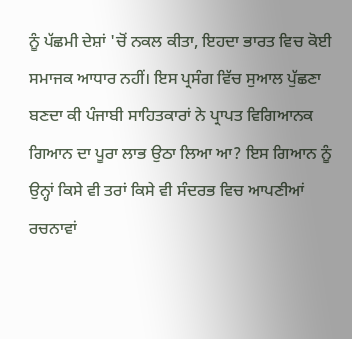ਨੂੰ ਪੱਛਮੀ ਦੇਸ਼ਾਂ 'ਚੋਂ ਨਕਲ ਕੀਤਾ, ਇਹਦਾ ਭਾਰਤ ਵਿਚ ਕੋਈ ਸਮਾਜਕ ਆਧਾਰ ਨਹੀਂ। ਇਸ ਪ੍ਰਸੰਗ ਵਿੱਚ ਸੁਆਲ ਪੁੱਛਣਾ ਬਣਦਾ ਕੀ ਪੰਜਾਬੀ ਸਾਹਿਤਕਾਰਾਂ ਨੇ ਪ੍ਰਾਪਤ ਵਿਗਿਆਨਕ ਗਿਆਨ ਦਾ ਪੂਰਾ ਲਾਭ ਉਠਾ ਲਿਆ ਆ? ਇਸ ਗਿਆਨ ਨੂੰ ਉਨ੍ਹਾਂ ਕਿਸੇ ਵੀ ਤਰਾਂ ਕਿਸੇ ਵੀ ਸੰਦਰਭ ਵਿਚ ਆਪਣੀਆਂ ਰਚਨਾਵਾਂ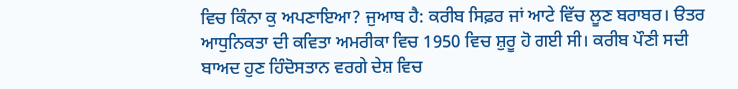ਵਿਚ ਕਿੰਨਾ ਕੁ ਅਪਣਾਇਆ? ਜੁਆਬ ਹੈ: ਕਰੀਬ ਸਿਫ਼ਰ ਜਾਂ ਆਟੇ ਵਿੱਚ ਲੂਣ ਬਰਾਬਰ। ੳਤਰ ਆਧੁਨਿਕਤਾ ਦੀ ਕਵਿਤਾ ਅਮਰੀਕਾ ਵਿਚ 1950 ਵਿਚ ਸ਼ੁਰੂ ਹੋ ਗਈ ਸੀ। ਕਰੀਬ ਪੌਣੀ ਸਦੀ ਬਾਅਦ ਹੁਣ ਹਿੰਦੋਸਤਾਨ ਵਰਗੇ ਦੇਸ਼ ਵਿਚ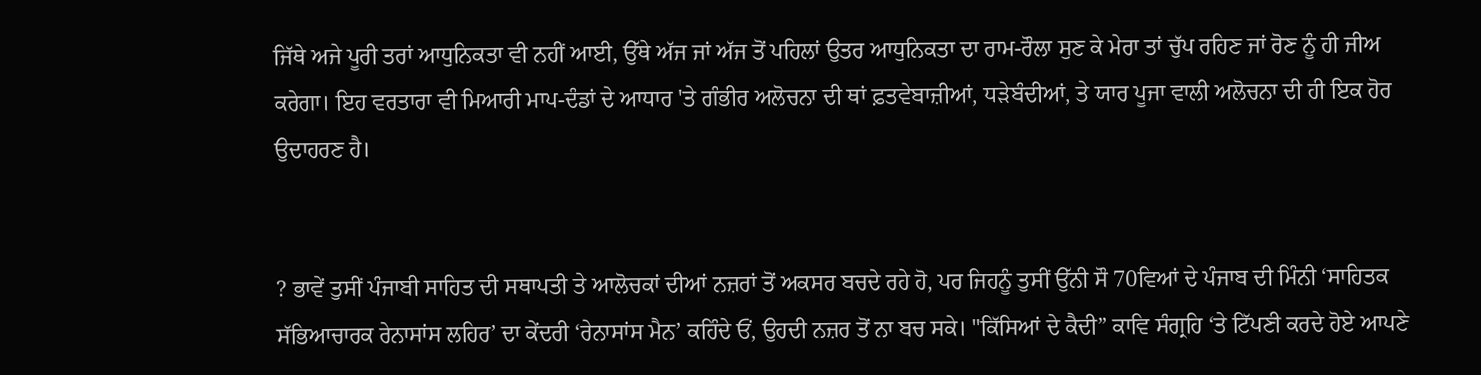ਜਿੱਥੇ ਅਜੇ ਪੂਰੀ ਤਰਾਂ ਆਧੁਨਿਕਤਾ ਵੀ ਨਹੀਂ ਆਈ, ਉੱਥੇ ਅੱਜ ਜਾਂ ਅੱਜ ਤੋਂ ਪਹਿਲਾਂ ਉਤਰ ਆਧੁਨਿਕਤਾ ਦਾ ਰਾਮ-ਰੌਲਾ ਸੁਣ ਕੇ ਮੇਰਾ ਤਾਂ ਚੁੱਪ ਰਹਿਣ ਜਾਂ ਰੋਣ ਨੂੰ ਹੀ ਜੀਅ ਕਰੇਗਾ। ਇਹ ਵਰਤਾਰਾ ਵੀ ਮਿਆਰੀ ਮਾਪ-ਦੰਡਾਂ ਦੇ ਆਧਾਰ 'ਤੇ ਗੰਭੀਰ ਅਲੋਚਨਾ ਦੀ ਥਾਂ ਫ਼ਤਵੇਬਾਜ਼ੀਆਂ, ਧੜੇਬੰਦੀਆਂ, ਤੇ ਯਾਰ ਪੂਜਾ ਵਾਲੀ ਅਲੋਚਨਾ ਦੀ ਹੀ ਇਕ ਹੋਰ ਉਦਾਹਰਣ ਹੈ।


? ਭਾਵੇਂ ਤੁਸੀਂ ਪੰਜਾਬੀ ਸਾਹਿਤ ਦੀ ਸਥਾਪਤੀ ਤੇ ਆਲੋਚਕਾਂ ਦੀਆਂ ਨਜ਼ਰਾਂ ਤੋਂ ਅਕਸਰ ਬਚਦੇ ਰਹੇ ਹੋ, ਪਰ ਜਿਹਨੂੰ ਤੁਸੀਂ ਉੱਨੀ ਸੌ 70ਵਿਆਂ ਦੇ ਪੰਜਾਬ ਦੀ ਮਿੰਨੀ ‘ਸਾਹਿਤਕ ਸੱਭਿਆਚਾਰਕ ਰੇਨਾਸਾਂਸ ਲਹਿਰ’ ਦਾ ਕੇਂਦਰੀ ‘ਰੇਨਾਸਾਂਸ ਮੈਨ’ ਕਹਿੰਦੇ ਓਂ, ਉਹਦੀ ਨਜ਼ਰ ਤੋਂ ਨਾ ਬਚ ਸਕੇ। "ਕਿੱਸਿਆਂ ਦੇ ਕੈਦੀ” ਕਾਵਿ ਸੰਗ੍ਰਹਿ ‘ਤੇ ਟਿੱਪਣੀ ਕਰਦੇ ਹੋਏ ਆਪਣੇ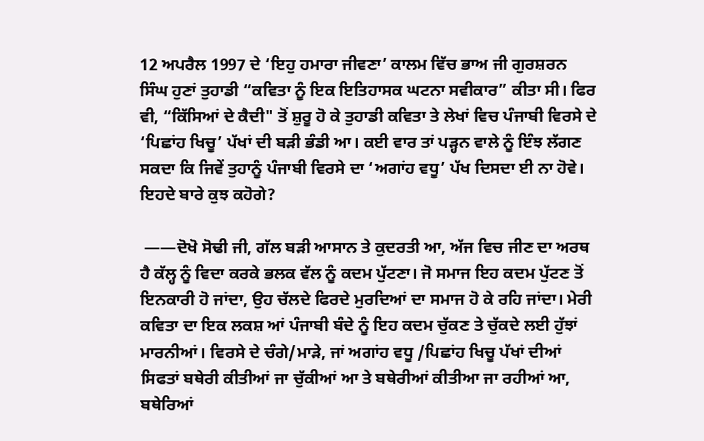12 ਅਪਰੈਲ 1997 ਦੇ ‘ਇਹੁ ਹਮਾਰਾ ਜੀਵਣਾ’ ਕਾਲਮ ਵਿੱਚ ਭਾਅ ਜੀ ਗੁਰਸ਼ਰਨ ਸਿੰਘ ਹੁਣਾਂ ਤੁਹਾਡੀ “ਕਵਿਤਾ ਨੂੰ ਇਕ ਇਤਿਹਾਸਕ ਘਟਨਾ ਸਵੀਕਾਰ” ਕੀਤਾ ਸੀ। ਫਿਰ ਵੀ, “ਕਿੱਸਿਆਂ ਦੇ ਕੈਦੀ" ਤੋਂ ਸ਼ੁਰੂ ਹੋ ਕੇ ਤੁਹਾਡੀ ਕਵਿਤਾ ਤੇ ਲੇਖਾਂ ਵਿਚ ਪੰਜਾਬੀ ਵਿਰਸੇ ਦੇ ‘ਪਿਛਾਂਹ ਖਿਚੂ’ ਪੱਖਾਂ ਦੀ ਬੜੀ ਭੰਡੀ ਆ। ਕਈ ਵਾਰ ਤਾਂ ਪੜ੍ਹਨ ਵਾਲੇ ਨੂੰ ਇੰਝ ਲੱਗਣ ਸਕਦਾ ਕਿ ਜਿਵੇਂ ਤੁਹਾਨੂੰ ਪੰਜਾਬੀ ਵਿਰਸੇ ਦਾ ‘ਅਗਾਂਹ ਵਧੂ’ ਪੱਖ ਦਿਸਦਾ ਈ ਨਾ ਹੋਵੇ। ਇਹਦੇ ਬਾਰੇ ਕੁਝ ਕਹੋਗੇ?

 ——ਦੋਖੋ ਸੋਢੀ ਜੀ, ਗੱਲ ਬੜੀ ਆਸਾਨ ਤੇ ਕੁਦਰਤੀ ਆ, ਅੱਜ ਵਿਚ ਜੀਣ ਦਾ ਅਰਥ ਹੈ ਕੱਲ੍ਹ ਨੂੰ ਵਿਦਾ ਕਰਕੇ ਭਲਕ ਵੱਲ ਨੂੰ ਕਦਮ ਪੁੱਟਣਾ। ਜੋ ਸਮਾਜ ਇਹ ਕਦਮ ਪੁੱਟਣ ਤੋਂ ਇਨਕਾਰੀ ਹੋ ਜਾਂਦਾ, ਉਹ ਚੱਲਦੇ ਫਿਰਦੇ ਮੁਰਦਿਆਂ ਦਾ ਸਮਾਜ ਹੋ ਕੇ ਰਹਿ ਜਾਂਦਾ। ਮੇਰੀ ਕਵਿਤਾ ਦਾ ਇਕ ਲਕਸ਼ ਆਂ ਪੰਜਾਬੀ ਬੰਦੇ ਨੂੰ ਇਹ ਕਦਮ ਚੁੱਕਣ ਤੇ ਚੁੱਕਦੇ ਲਈ ਹੁੱਝਾਂ ਮਾਰਨੀਆਂ। ਵਿਰਸੇ ਦੇ ਚੰਗੇ/ਮਾੜੇ, ਜਾਂ ਅਗਾਂਹ ਵਧੂ /ਪਿਛਾਂਹ ਖਿਚੂ ਪੱਖਾਂ ਦੀਆਂ ਸਿਫਤਾਂ ਬਥੇਰੀ ਕੀਤੀਆਂ ਜਾ ਚੁੱਕੀਆਂ ਆ ਤੇ ਬਥੇਰੀਆਂ ਕੀਤੀਆ ਜਾ ਰਹੀਆਂ ਆ, ਬਥੇਰਿਆਂ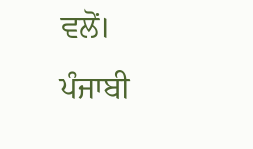ਵਲੋਂ। ਪੰਜਾਬੀ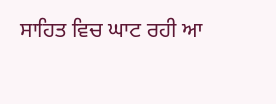ਸਾਹਿਤ ਵਿਚ ਘਾਟ ਰਹੀ ਆ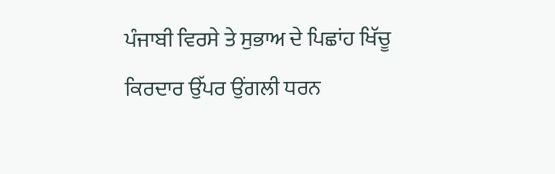ਪੰਜਾਬੀ ਵਿਰਸੇ ਤੇ ਸੁਭਾਅ ਦੇ ਪਿਛਾਂਹ ਖਿੱਚੂ ਕਿਰਦਾਰ ਉੱਪਰ ਉਂਗਲੀ ਧਰਨ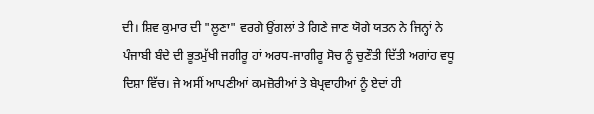ਦੀ। ਸ਼ਿਵ ਕੁਮਾਰ ਦੀ "ਲੂਣਾ" ਵਰਗੇ ਉਂਗਲਾਂ ਤੇ ਗਿਣੇ ਜਾਣ ਯੋਗੇ ਯਤਨ ਨੇ ਜਿਨ੍ਹਾਂ ਨੇ ਪੰਜਾਬੀ ਬੰਦੇ ਦੀ ਭੂਤਮੁੱਖੀ ਜਗੀਰੂ ਹਾਂ ਅਰਧ-ਜਾਗੀਰੂ ਸੋਚ ਨੂੰ ਚੁਣੌਤੀ ਦਿੱਤੀ ਅਗਾਂਹ ਵਧੂ ਦਿਸ਼ਾ ਵਿੱਚ। ਜੇ ਅਸੀਂ ਆਪਣੀਆਂ ਕਮਜ਼ੋਰੀਆਂ ਤੇ ਬੇਪ੍ਰਵਾਹੀਆਂ ਨੂੰ ਏਦਾਂ ਹੀ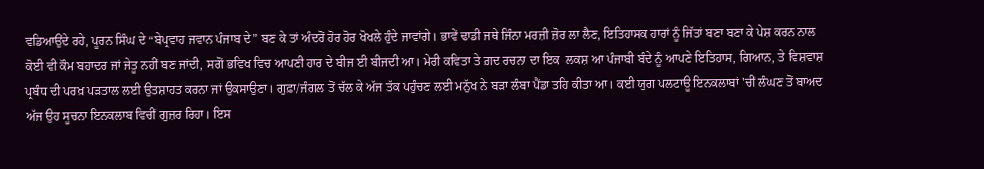ਵਡਿਆਉਂਦੇ ਰਹੇ, ਪੂਰਨ ਸਿੰਘ ਦੇ “ਬੇਪ੍ਰਵਾਹ ਜਵਾਨ ਪੰਜਾਬ ਦੇ” ਬਣ ਕੇ ਤਾਂ ਅੰਦਰੋਂ ਹੋਰ ਹੋਰ ਖੋਖਲੇ ਹੁੰਦੇ ਜਾਵਾਂਗੇ। ਭਾਵੇਂ ਢਾਡੀ ਜਥੇ ਜਿੰਨਾ ਮਰਜ਼ੀ ਜ਼ੋਰ ਲਾ ਲੈਣ, ਇਤਿਹਾਸਕ ਹਾਰਾਂ ਨੂੰ ਜਿੱਤਾਂ ਬਣਾ ਬਣਾ ਕੇ ਪੇਸ਼ ਕਰਨ ਨਾਲ ਕੋਈ ਵੀ ਕੌਮ ਬਹਾਦਰ ਜਾਂ ਜੇਤੂ ਨਹੀਂ ਬਣ ਜਾਂਦੀ, ਸਗੋਂ ਭਵਿਖ ਵਿਚ ਆਪਣੀ ਹਾਰ ਦੇ ਬੀਜ ਈ ਬੀਜਦੀ ਆ। ਮੇਰੀ ਕਵਿਤਾ ਤੇ ਗ਼ਦ ਰਚਨਾ ਦਾ ਇਕ  ਲਕਸ਼ ਆ ਪੰਜਾਬੀ ਬੰਦੇ ਨੂੰ ਆਪਣੇ ਇਤਿਹਾਸ, ਗਿਆਨ, ਤੇ ਵਿਸ਼ਵਾਸ਼ ਪ੍ਰਬੰਧ ਦੀ ਪਰਖ਼ ਪੜਤਾਲ ਲਈ ਉਤਸ਼ਾਹਤ ਕਰਨਾ ਜਾਂ ਉਕਸਾਉਣਾ। ਗੁਫ਼ਾ/ਜੰਗਲ ਤੋਂ ਚੱਲ ਕੇ ਅੱਜ ਤੱਕ ਪਹੁੰਚਣ ਲਈ ਮਨੁੱਖ ਨੇ ਬੜਾ ਲੰਬਾ ਪੈਂਡਾ ਤਹਿ ਕੀਤਾ ਆ। ਕਈ ਯੁਗ ਪਲਟਾਊ ਇਨਕਲਾਬਾਂ 'ਚੀਂ ਲੰਘਣ ਤੋਂ ਬਾਅਦ ਅੱਜ ਉਹ ਸੂਚਨਾ ਇਨਕਲਾਬ ਵਿਚੀਂ ਗੁਜ਼ਰ ਰਿਹਾ। ਇਸ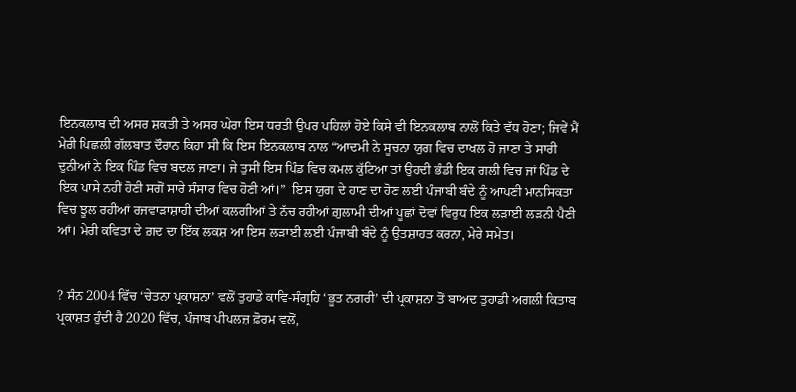ਇਨਕਲਾਬ ਦੀ ਅਸਰ ਸ਼ਕਤੀ ਤੇ ਅਸਰ ਘੇਰਾ ਇਸ ਧਰਤੀ ਉਪਰ ਪਹਿਲਾਂ ਹੋਏ ਕਿਸੇ ਵੀ ਇਨਕਲਾਬ ਨਾਲੋਂ ਕਿਤੇ ਵੱਧ ਹੋਣਾ; ਜਿਵੇਂ ਮੈਂ ਮੇਰ਼ੀ ਪਿਛਲੀ ਗੱਲਬਾਤ ਦੌਰਾਨ ਕਿਹਾ ਸੀ ਕਿ ਇਸ ਇਨਕਲਾਬ ਨਾਲ “ਆਦਮੀ ਨੇ ਸੂਚਨਾ ਯੁਗ ਵਿਚ ਦਾਖਲ ਹੋ ਜਾਣਾ ਤੇ ਸਾਰੀ ਦੁਨੀਆਂ ਨੇ ਇਕ ਪਿੰਡ ਵਿਚ ਬਦਲ ਜਾਣਾ। ਜੇ ਤੁਸੀਂ ਇਸ ਪਿੰਡ ਵਿਚ ਕਮਲ ਕੁੱਟਿਆ ਤਾਂ ਉਹਦੀ ਭੰਡੀ ਇਕ ਗਲੀ ਵਿਚ ਜਾਂ ਪਿੰਡ ਦੇ ਇਕ ਪਾਸੇ ਨਹੀਂ ਹੋਣੀ ਸਗੋਂ ਸਾਰੇ ਸੰਸਾਰ ਵਿਚ ਹੋਣੀ ਆਂ।”  ਇਸ ਯੁਗ ਦੇ ਹਾਣ ਦਾ ਹੋਣ ਲਈ ਪੰਜਾਬੀ ਬੰਦੇ ਨੂੰ ਆਪਣੀ ਮਾਨਸਿਕਤਾ ਵਿਚ ਝੂਲ ਰਹੀਆਂ ਰਜਵਾੜਾਸ਼ਾਹੀ ਦੀਆਂ ਕਲਗੀਆਂ ਤੇ ਨੱਚ ਰਹੀਆਂ ਗ਼ੁਲਾਮੀ ਦੀਆਂ ਪੂਛਾਂ ਦੋਵਾਂ ਵਿਰੁਧ ਇਕ ਲੜਾਈ ਲੜਨੀ ਪੈਣੀ ਆਂ। ਮੇਰੀ ਕਵਿਤਾ ਦੇ ਗ਼ਦ ਦਾ ਇੱਕ ਲਕਸ਼ ਆ ਇਸ ਲੜਾਈ ਲਈ ਪੰਜਾਬੀ ਬੰਦੇ ਨੂੰ ਉਤਸ਼ਾਹਤ ਕਰਨਾ, ਮੇਰੇ ਸਮੇਤ।


? ਸੰਨ 2004 ਵਿੱਚ ‘ਚੇਤਨਾ ਪ੍ਰਕਾਸ਼ਨਾ’ ਵਲੋਂ ਤੁਹਾਡੇ ਕਾਵਿ-ਸੰਗ੍ਰਹਿ ‘ਭੂਤ ਨਗਰੀ’ ਦੀ ਪ੍ਰਕਾਸ਼ਨਾ ਤੋਂ ਬਾਅਦ ਤੁਹਾਡੀ ਅਗਲੀ ਕਿਤਾਬ ਪ੍ਰਕਾਸ਼ਤ ਹੁੰਦੀ ਹੈ 2020 ਵਿੱਚ, ਪੰਜਾਬ ਪੀਪਲਜ਼ ਫ਼ੋਰਮ ਵਲੋਂ,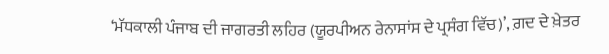‘ਮੱਧਕਾਲੀ ਪੰਜਾਬ ਦੀ ਜਾਗਰਤੀ ਲਹਿਰ (ਯੂਰਪੀਅਨ ਰੇਨਾਸਾਂਸ ਦੇ ਪ੍ਰਸੰਗ ਵਿੱਚ)’, ਗ਼ਦ ਦੇ ਖ਼ੇਤਰ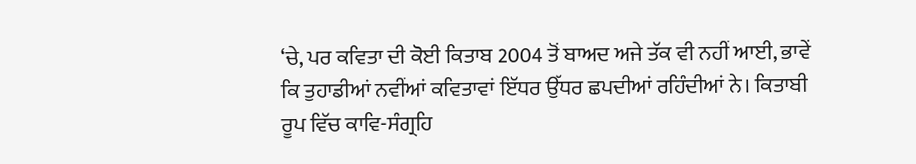‘ਚੇ, ਪਰ ਕਵਿਤਾ ਦੀ ਕੋਈ ਕਿਤਾਬ 2004 ਤੋਂ ਬਾਅਦ ਅਜੇ ਤੱਕ ਵੀ ਨਹੀਂ ਆਈ, ਭਾਵੇਂ ਕਿ ਤੁਹਾਡੀਆਂ ਨਵੀਂਆਂ ਕਵਿਤਾਵਾਂ ਇੱਧਰ ਉੱਧਰ ਛਪਦੀਆਂ ਰਹਿੰਦੀਆਂ ਨੇ। ਕਿਤਾਬੀ ਰੂਪ ਵਿੱਚ ਕਾਵਿ-ਸੰਗ੍ਰਹਿ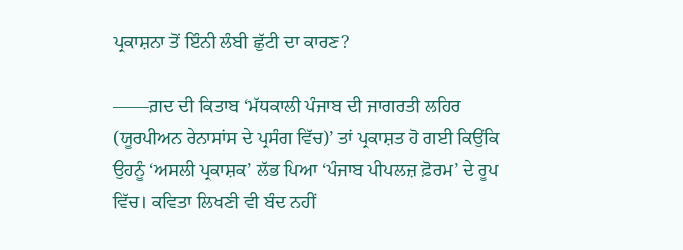ਪ੍ਰਕਾਸ਼ਨਾ ਤੋਂ ਇੰਨੀ ਲੰਬੀ ਛੁੱਟੀ ਦਾ ਕਾਰਣ?

——ਗ਼ਦ ਦੀ ਕਿਤਾਬ ‘ਮੱਧਕਾਲੀ ਪੰਜਾਬ ਦੀ ਜਾਗਰਤੀ ਲਹਿਰ (ਯੂਰਪੀਅਨ ਰੇਨਾਸਾਂਸ ਦੇ ਪ੍ਰਸੰਗ ਵਿੱਚ)’ ਤਾਂ ਪ੍ਰਕਾਸ਼ਤ ਹੋ ਗਈ ਕਿਉਂਕਿ ਉਹਨੂੰ ‘ਅਸਲੀ ਪ੍ਰਕਾਸ਼ਕ’ ਲੱਭ ਪਿਆ ‘ਪੰਜਾਬ ਪੀਪਲਜ਼ ਫ਼ੋਰਮ’ ਦੇ ਰੂਪ ਵਿੱਚ। ਕਵਿਤਾ ਲਿਖਣੀ ਵੀ ਬੰਦ ਨਹੀਂ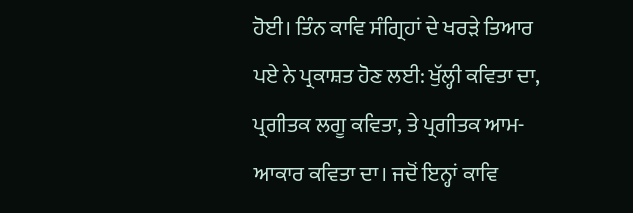ਹੋਈ। ਤਿੰਨ ਕਾਵਿ ਸੰਗ੍ਰਿਹਾਂ ਦੇ ਖਰੜੇ ਤਿਆਰ ਪਏ ਨੇ ਪ੍ਰਕਾਸ਼ਤ ਹੋਣ ਲਈ: ਖੁੱਲ੍ਹੀ ਕਵਿਤਾ ਦਾ, ਪ੍ਰਗੀਤਕ ਲਗੂ ਕਵਿਤਾ, ਤੇ ਪ੍ਰਗੀਤਕ ਆਮ-ਆਕਾਰ ਕਵਿਤਾ ਦਾ। ਜਦੋਂ ਇਨ੍ਹਾਂ ਕਾਵਿ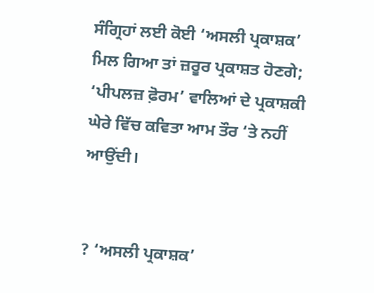ਸੰਗ੍ਰਿਹਾਂ ਲਈ ਕੋਈ ‘ਅਸਲੀ ਪ੍ਰਕਾਸ਼ਕ’ ਮਿਲ ਗਿਆ ਤਾਂ ਜ਼ਰੂਰ ਪ੍ਰਕਾਸ਼ਤ ਹੋਣਗੇ; ‘ਪੀਪਲਜ਼ ਫ਼ੋਰਮ’ ਵਾਲਿਆਂ ਦੇ ਪ੍ਰਕਾਸ਼ਕੀ ਘੇਰੇ ਵਿੱਚ ਕਵਿਤਾ ਆਮ ਤੌਰ ‘ਤੇ ਨਹੀਂ ਆਉਂਦੀ।


? ‘ਅਸਲੀ ਪ੍ਰਕਾਸ਼ਕ’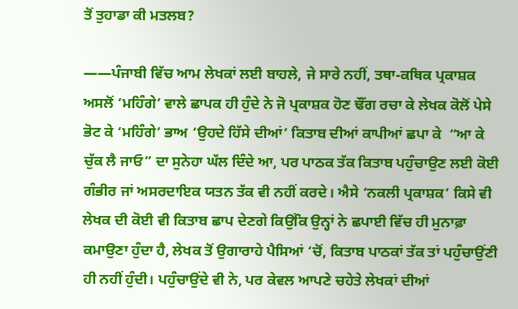ਤੋਂ ਤੁਹਾਡਾ ਕੀ ਮਤਲਬ?

——ਪੰਜਾਬੀ ਵਿੱਚ ਆਮ ਲੇਖਕਾਂ ਲਈ ਬਾਹਲੇ, ਜੇ ਸਾਰੇ ਨਹੀਂ, ਤਥਾ-ਕਥਿਕ ਪ੍ਰਕਾਸ਼ਕ ਅਸਲੋਂ ‘ਮਹਿੰਗੇ’ ਵਾਲੇ ਛਾਪਕ ਹੀ ਹੁੰਦੇ ਨੇ ਜੋ ਪ੍ਰਕਾਸ਼ਕ ਹੋਣ ਢੌਂਗ ਰਚਾ ਕੇ ਲੇਖਕ ਕੋਲੋਂ ਪੇਸੇ ਭੋਟ ਕੇ ‘ਮਹਿੰਗੇ’ ਭਾਅ ‘ਉਹਦੇ ਹਿੱਸੇ ਦੀਆਂ’ ਕਿਤਾਬ ਦੀਆਂ ਕਾਪੀਆਂ ਛਪਾ ਕੇ  “ਆ ਕੇ ਚੁੱਕ ਲੈ ਜਾਓ” ਦਾ ਸੁਨੇਹਾ ਘੱਲ ਦਿੰਦੇ ਆ, ਪਰ ਪਾਠਕ ਤੱਕ ਕਿਤਾਬ ਪਹੁੰਚਾਉਣ ਲਈ ਕੋਈ ਗੰਭੀਰ ਜਾਂ ਅਸਰਦਾਇਕ ਯਤਨ ਤੱਕ ਵੀ ਨਹੀਂ ਕਰਦੇ। ਐਸੇ ‘ਨਕਲੀ ਪ੍ਰਕਾਸ਼ਕ’ ਕਿਸੇ ਵੀ ਲੇਖਕ ਦੀ ਕੋਈ ਵੀ ਕਿਤਾਬ ਛਾਪ ਦੇਣਗੇ ਕਿਉਂਕਿ ਉਨ੍ਹਾਂ ਨੇ ਛਪਾਈ ਵਿੱਚ ਹੀ ਮੁਨਾਫ਼ਾ ਕਮਾਉਣਾ ਹੁੰਦਾ ਹੈ, ਲੇਖਕ ਤੋਂ ਉਗਾਰਾਹੇ ਪੈਸਿਆਂ ‘ਚੋਂ, ਕਿਤਾਬ ਪਾਠਕਾਂ ਤੱਕ ਤਾਂ ਪਹੁੰਚਾਉਂਣੀ ਹੀ ਨਹੀਂ ਹੁੰਦੀ। ਪਹੁੰਚਾਉਂਦੇ ਵੀ ਨੇ, ਪਰ ਕੇਵਲ ਆਪਣੇ ਚਹੇਤੇ ਲੇਖਕਾਂ ਦੀਆਂ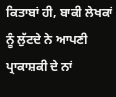ਕਿਤਾਬਾਂ ਹੀ, ਬਾਕੀ ਲੇਖਕਾਂ ਨੂੰ ਲੁੱਟਦੇ ਨੇ ਆਪਣੀ ਪ੍ਰਾਕਾਸ਼ਕੀ ਦੇ ਨਾਂ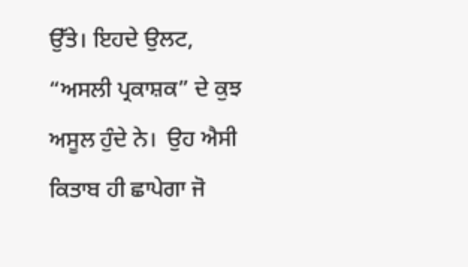ਉੱਤੇ। ਇਹਦੇ ਉਲਟ, “ਅਸਲੀ ਪ੍ਰਕਾਸ਼ਕ” ਦੇ ਕੁਝ ਅਸੂਲ ਹੁੰਦੇ ਨੇ।  ਉਹ ਐਸੀ ਕਿਤਾਬ ਹੀ ਛਾਪੇਗਾ ਜੋ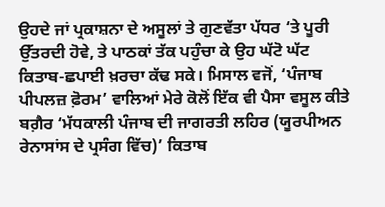ਉਹਦੇ ਜਾਂ ਪ੍ਰਕਾਸ਼ਨਾ ਦੇ ਅਸੂਲਾਂ ਤੇ ਗੁਣਵੱਤਾ ਪੱਧਰ ‘ਤੇ ਪੂਰੀ ਉੱਤਰਦੀ ਹੋਵੇ, ਤੇ ਪਾਠਕਾਂ ਤੱਕ ਪਹੁੰਚਾ ਕੇ ਉਹ ਘੱਟੋ ਘੱਟ ਕਿਤਾਬ-ਛਪਾਈ ਖ਼ਰਚਾ ਕੱਢ ਸਕੇ। ਮਿਸਾਲ ਵਜੋਂ, ‘ਪੰਜਾਬ ਪੀਪਲਜ਼ ਫ਼ੋਰਮ’ ਵਾਲਿਆਂ ਮੇਰੇ ਕੋਲੋਂ ਇੱਕ ਵੀ ਪੈਸਾ ਵਸੂਲ ਕੀਤੇ ਬਗ਼ੈਰ ‘ਮੱਧਕਾਲੀ ਪੰਜਾਬ ਦੀ ਜਾਗਰਤੀ ਲਹਿਰ (ਯੂਰਪੀਅਨ ਰੇਨਾਸਾਂਸ ਦੇ ਪ੍ਰਸੰਗ ਵਿੱਚ)’ ਕਿਤਾਬ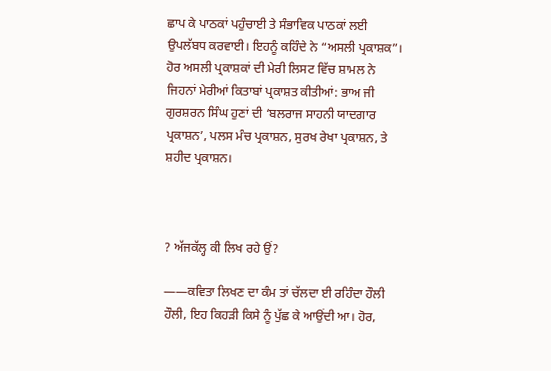ਛਾਪ ਕੇ ਪਾਠਕਾਂ ਪਹੁੰਚਾਈ ਤੇ ਸੰਭਾਵਿਕ ਪਾਠਕਾਂ ਲਈ ਉਪਲੱਬਧ ਕਰਵਾਈ। ਇਹਨੂੰ ਕਹਿੰਦੇ ਨੇ “ਅਸਲੀ ਪ੍ਰਕਾਸ਼ਕ”। ਹੋਰ ਅਸਲੀ ਪ੍ਰਕਾਸ਼ਕਾਂ ਦੀ ਮੇਰੀ ਲਿਸਟ ਵਿੱਚ ਸ਼ਾਮਲ ਨੇ ਜਿਹਨਾਂ ਮੇਰੀਆਂ ਕਿਤਾਬਾਂ ਪ੍ਰਕਾਸ਼ਤ ਕੀਤੀਆਂ: ਭਾਅ ਜੀ ਗੁਰਸ਼ਰਨ ਸਿੰਘ ਹੁਣਾਂ ਦੀ ‘ਬਲਰਾਜ ਸਾਹਨੀ ਯਾਦਗਾਰ ਪ੍ਰਕਾਸ਼ਨ’, ਪਲਸ ਮੰਚ ਪ੍ਰਕਾਸ਼ਨ, ਸੁਰਖ ਰੇਖਾ ਪ੍ਰਕਾਸ਼ਨ, ਤੇ ਸ਼ਹੀਦ ਪ੍ਰਕਾਸ਼ਨ।



? ਅੱਜਕੱਲ੍ਹ ਕੀ ਲਿਖ ਰਹੇ ਉਂ?

——ਕਵਿਤਾ ਲਿਖਣ ਦਾ ਕੰਮ ਤਾਂ ਚੱਲਦਾ ਈ ਰਹਿੰਦਾ ਹੌਲੀ ਹੌਲੀ, ਇਹ ਕਿਹੜੀ ਕਿਸੇ ਨੂੰ ਪੁੱਛ ਕੇ ਆਉਂਦੀ ਆ। ਹੋਰ,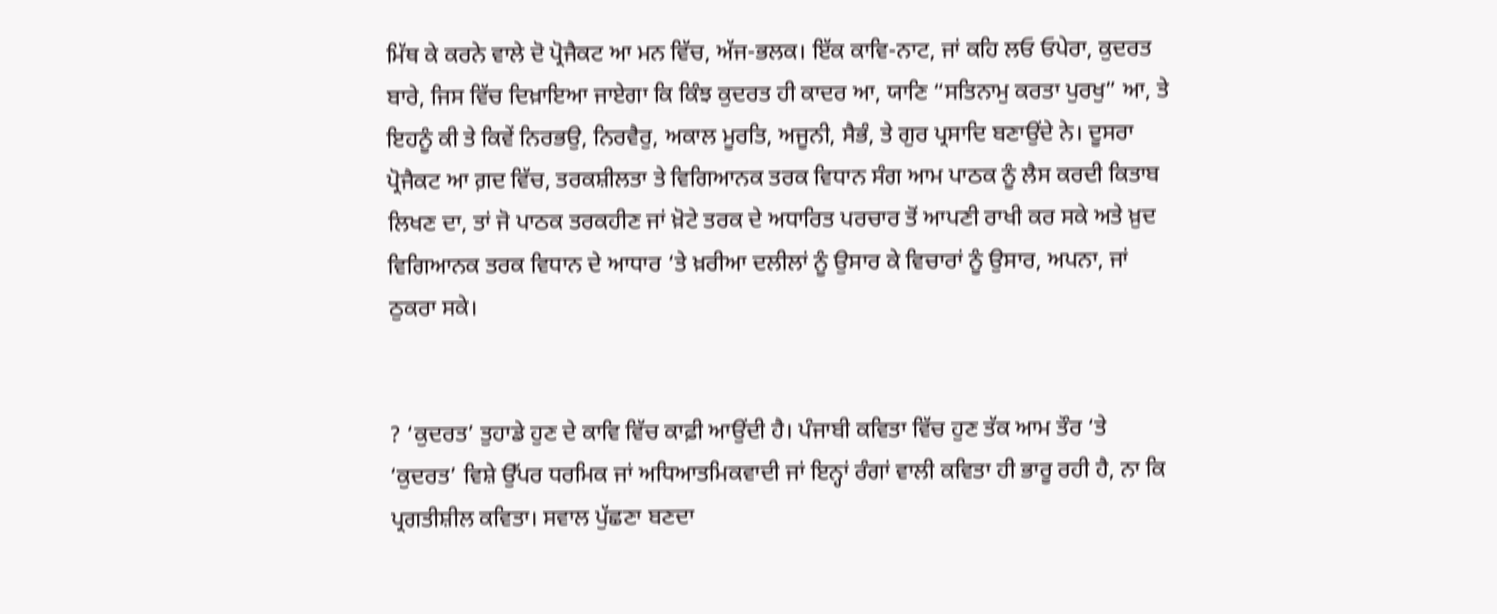ਮਿੱਥ ਕੇ ਕਰਨੇ ਵਾਲੇ ਦੋ ਪ੍ਰੋਜੈਕਟ ਆ ਮਨ ਵਿੱਚ, ਅੱਜ-ਭਲਕ। ਇੱਕ ਕਾਵਿ-ਨਾਟ, ਜਾਂ ਕਹਿ ਲਓ ਓਪੇਰਾ, ਕੁਦਰਤ ਬਾਰੇ, ਜਿਸ ਵਿੱਚ ਦਿਖ਼ਾਇਆ ਜਾਏਗਾ ਕਿ ਕਿੰਝ ਕੁਦਰਤ ਹੀ ਕਾਦਰ ਆ, ਯਾਣਿ “ਸਤਿਨਾਮੁ ਕਰਤਾ ਪੁਰਖੁ” ਆ, ਤੇ ਇਹਨੂੰ ਕੀ ਤੇ ਕਿਵੇਂ ਨਿਰਭਉ, ਨਿਰਵੈਰੁ, ਅਕਾਲ ਮੂਰਤਿ, ਅਜੂਨੀ, ਸੈਭੰ, ਤੇ ਗੁਰ ਪ੍ਰਸਾਦਿ ਬਣਾਉਂਦੇ ਨੇ। ਦੂਸਰਾ ਪ੍ਰੋਜੈਕਟ ਆ ਗ਼ਦ ਵਿੱਚ, ਤਰਕਸ਼ੀਲਤਾ ਤੇ ਵਿਗਿਆਨਕ ਤਰਕ ਵਿਧਾਨ ਸੰਗ ਆਮ ਪਾਠਕ ਨੂੰ ਲੈਸ ਕਰਦੀ ਕਿਤਾਬ ਲਿਖਣ ਦਾ, ਤਾਂ ਜੋ ਪਾਠਕ ਤਰਕਹੀਣ ਜਾਂ ਖ਼ੋਟੇ ਤਰਕ ਦੇ ਅਧਾਰਿਤ ਪਰਚਾਰ ਤੋਂ ਆਪਣੀ ਰਾਖੀ ਕਰ ਸਕੇ ਅਤੇ ਖ਼ੁਦ ਵਿਗਿਆਨਕ ਤਰਕ ਵਿਧਾਨ ਦੇ ਆਧਾਰ ‘ਤੇ ਖ਼ਰੀਆ ਦਲੀਲਾਂ ਨੂੰ ਉਸਾਰ ਕੇ ਵਿਚਾਰਾਂ ਨੂੰ ਉਸਾਰ, ਅਪਨਾ, ਜਾਂ ਠੁਕਰਾ ਸਕੇ।


? ‘ਕੁਦਰਤ’ ਤੁਹਾਡੇ ਹੁਣ ਦੇ ਕਾਵਿ ਵਿੱਚ ਕਾਫ਼ੀ ਆਉਂਦੀ ਹੈ। ਪੰਜਾਬੀ ਕਵਿਤਾ ਵਿੱਚ ਹੁਣ ਤੱਕ ਆਮ ਤੌਰ ‘ਤੇ ‘ਕੁਦਰਤ’ ਵਿਸ਼ੇ ਉੱਪਰ ਧਰਮਿਕ ਜਾਂ ਅਧਿਆਤਮਿਕਵਾਦੀ ਜਾਂ ਇਨ੍ਹਾਂ ਰੰਗਾਂ ਵਾਲੀ ਕਵਿਤਾ ਹੀ ਭਾਰੂ ਰਹੀ ਹੈ, ਨਾ ਕਿ ਪ੍ਰਗਤੀਸ਼ੀਲ ਕਵਿਤਾ। ਸਵਾਲ ਪੁੱਛਣਾ ਬਣਦਾ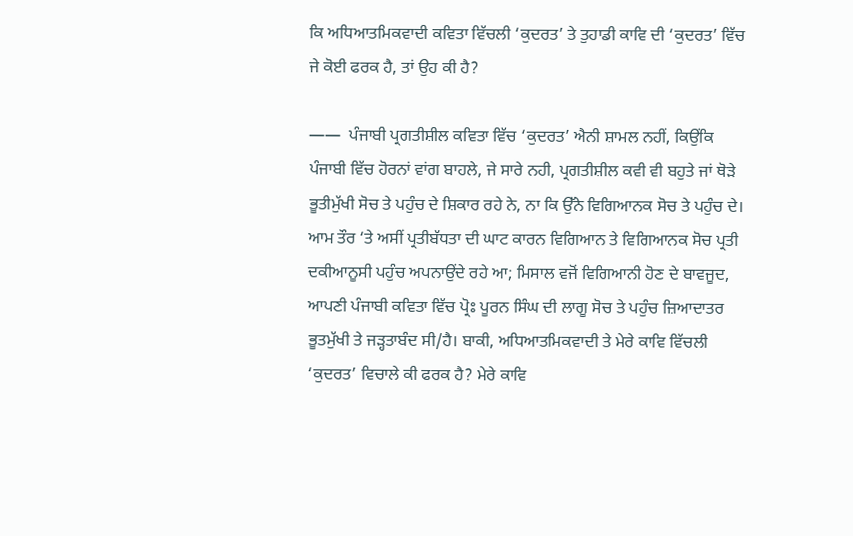ਕਿ ਅਧਿਆਤਮਿਕਵਾਦੀ ਕਵਿਤਾ ਵਿੱਚਲੀ ‘ਕੁਦਰਤ’ ਤੇ ਤੁਹਾਡੀ ਕਾਵਿ ਦੀ ‘ਕੁਦਰਤ’ ਵਿੱਚ ਜੇ ਕੋਈ ਫਰਕ ਹੈ, ਤਾਂ ਉਹ ਕੀ ਹੈ?

——  ਪੰਜਾਬੀ ਪ੍ਰਗਤੀਸ਼ੀਲ ਕਵਿਤਾ ਵਿੱਚ ‘ਕੁਦਰਤ’ ਐਨੀ ਸ਼ਾਮਲ ਨਹੀਂ, ਕਿਉਂਕਿ ਪੰਜਾਬੀ ਵਿੱਚ ਹੋਰਨਾਂ ਵਾਂਗ ਬਾਹਲੇ, ਜੇ ਸਾਰੇ ਨਹੀ, ਪ੍ਰਗਤੀਸ਼ੀਲ ਕਵੀ ਵੀ ਬਹੁਤੇ ਜਾਂ ਥੋੜੇ ਭੂਤੀਮੁੱਖੀ ਸੋਚ ਤੇ ਪਹੁੰਚ ਦੇ ਸ਼ਿਕਾਰ ਰਹੇ ਨੇ, ਨਾ ਕਿ ਉੱਨੇ ਵਿਗਿਆਨਕ ਸੋਚ ਤੇ ਪਹੁੰਚ ਦੇ। ਆਮ ਤੌਰ ‘ਤੇ ਅਸੀਂ ਪ੍ਰਤੀਬੱਧਤਾ ਦੀ ਘਾਟ ਕਾਰਨ ਵਿਗਿਆਨ ਤੇ ਵਿਗਿਆਨਕ ਸੋਚ ਪ੍ਰਤੀ ਦਕੀਆਨੂਸੀ ਪਹੁੰਚ ਅਪਨਾਉਂਦੇ ਰਹੇ ਆ; ਮਿਸਾਲ ਵਜੋਂ ਵਿਗਿਆਨੀ ਹੋਣ ਦੇ ਬਾਵਜੂਦ, ਆਪਣੀ ਪੰਜਾਬੀ ਕਵਿਤਾ ਵਿੱਚ ਪ੍ਰੋਃ ਪੂਰਨ ਸਿੰਘ ਦੀ ਲਾਗੂ ਸੋਚ ਤੇ ਪਹੁੰਚ ਜ਼ਿਆਦਾਤਰ ਭੂਤਮੁੱਖੀ ਤੇ ਜੜ੍ਹਤਾਬੰਦ ਸੀ/ਹੈ। ਬਾਕੀ, ਅਧਿਆਤਮਿਕਵਾਦੀ ਤੇ ਮੇਰੇ ਕਾਵਿ ਵਿੱਚਲੀ ‘ਕੁਦਰਤ’ ਵਿਚਾਲੇ ਕੀ ਫਰਕ ਹੈ? ਮੇਰੇ ਕਾਵਿ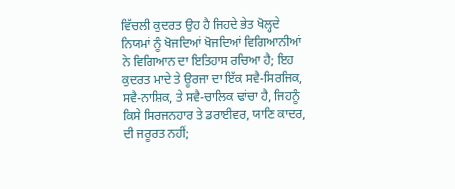ਵਿੱਚਲੀ ਕੁਦਰਤ ਉਹ ਹੈ ਜਿਹਦੇ ਭੇਤ ਖੋਲ੍ਹਦੇ ਨਿਯਮਾਂ ਨੂੰ ਖੋਜਦਿਆਂ ਖੋਜਦਿਆਂ ਵਿਗਿਆਨੀਆਂ ਨੇ ਵਿਗਿਆਨ ਦਾ ਇਤਿਹਾਸ ਰਚਿਆ ਹੈ; ਇਹ ਕੁਦਰਤ ਮਾਦੇ ਤੇ ਊਰਜਾ ਦਾ ਇੱਕ ਸਵੈ-ਸਿਰਜਿਕ, ਸਵੈ-ਨਾਸ਼ਿਕ, ਤੇ ਸਵੈ-ਚਾਲਿਕ ਢਾਂਚਾ ਹੈ, ਜਿਹਨੂੰ ਕਿਸੇ ਸਿਰਜਨਹਾਰ ਤੇ ਡਰਾਈਵਰ, ਯਾਣਿ ਕਾਦਰ, ਦੀ ਜਰੂਰਤ ਨਹੀਂ;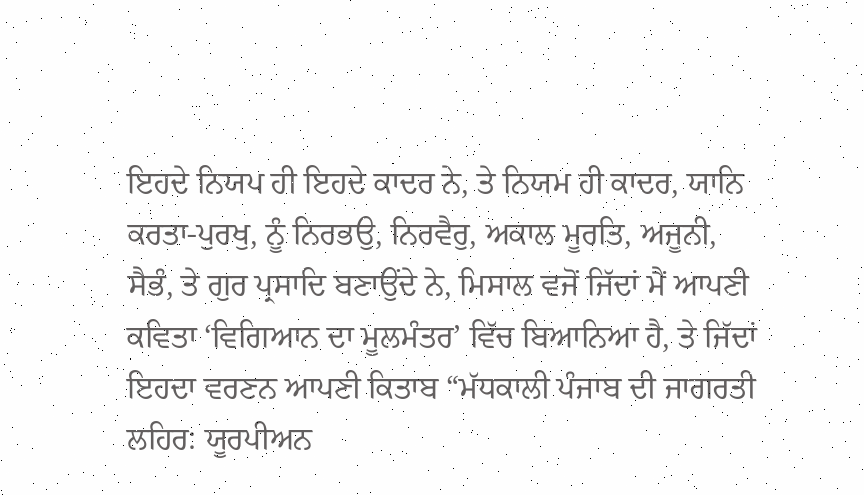ਇਹਦੇ ਨਿਯਪ ਹੀ ਇਹਦੇ ਕਾਦਰ ਨੇ, ਤੇ ਨਿਯਮ ਹੀ ਕਾਦਰ, ਯਾਨਿ ਕਰਤਾ-ਪੁਰਖੁ, ਨੂੰ ਨਿਰਭਉ, ਨਿਰਵੈਰੁ, ਅਕਾਲ ਮੂਰਤਿ, ਅਜੂਨੀ, ਸੈਭੰ, ਤੇ ਗੁਰ ਪ੍ਰਸਾਦਿ ਬਣਾਉਂਦੇ ਨੇ, ਮਿਸਾਲ ਵਜੋਂ ਜਿੱਦਾਂ ਮੈਂ ਆਪਣੀ ਕਵਿਤਾ ‘ਵਿਗਿਆਨ ਦਾ ਮੂਲਮੰਤਰ’ ਵਿੱਚ ਬਿਆਨਿਆ ਹੈ, ਤੇ ਜਿੱਦਾਂ ਇਹਦਾ ਵਰਣਨ ਆਪਣੀ ਕਿਤਾਬ “ਮੱਧਕਾਲੀ ਪੰਜਾਬ ਦੀ ਜਾਗਰਤੀ ਲਹਿਰ: ਯੂਰਪੀਅਨ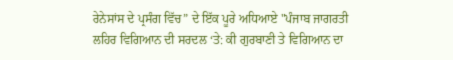ਰੇਨੇਸਾਂਸ ਦੇ ਪ੍ਰਸੰਗ ਵਿੱਚ” ਦੇ ਇੱਕ ਪੂਰੇ ਅਧਿਆਏ "ਪੰਜਾਬ ਜਾਗਰਤੀ ਲਹਿਰ ਵਿਗਿਆਨ ਦੀ ਸਰਦਲ ‘ਤੇ: ਕੀ ਗੁਰਬਾਣੀ ਤੇ ਵਿਗਿਆਨ ਦਾ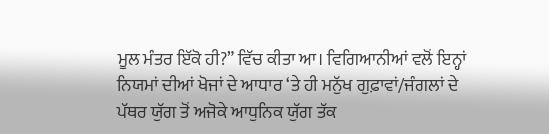ਮੂਲ ਮੰਤਰ ਇੱਕੋ ਹੀ?” ਵਿੱਚ ਕੀਤਾ ਆ। ਵਿਗਿਆਨੀਆਂ ਵਲੋਂ ਇਨ੍ਹਾਂ ਨਿਯਮਾਂ ਦੀਆਂ ਖੋਜਾਂ ਦੇ ਆਧਾਰ ‘ਤੇ ਹੀ ਮਨੁੱਖ ਗੁਫ਼ਾਵਾਂ/ਜੰਗਲਾਂ ਦੇ ਪੱਥਰ ਯੁੱਗ ਤੋਂ ਅਜੋਕੇ ਆਧੁਨਿਕ ਯੁੱਗ ਤੱਕ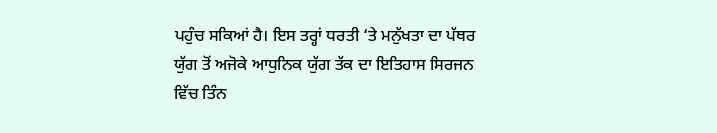ਪਹੁੰਚ ਸਕਿਆਂ ਹੈ। ਇਸ ਤਰ੍ਹਾਂ ਧਰਤੀ ‘ਤੇ ਮਨੁੱਖਤਾ ਦਾ ਪੱਥਰ ਯੁੱਗ ਤੋਂ ਅਜੋਕੇ ਆਧੁਨਿਕ ਯੁੱਗ ਤੱਕ ਦਾ ਇਤਿਹਾਸ ਸਿਰਜਨ ਵਿੱਚ ਤਿੰਨ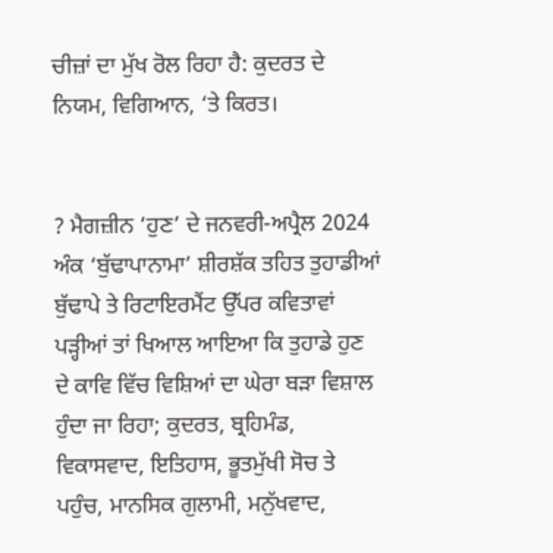ਚੀਜ਼ਾਂ ਦਾ ਮੁੱਖ ਰੋਲ ਰਿਹਾ ਹੈ: ਕੁਦਰਤ ਦੇ ਨਿਯਮ, ਵਿਗਿਆਨ, ‘ਤੇ ਕਿਰਤ।


? ਮੈਗਜ਼ੀਨ ‘ਹੁਣ’ ਦੇ ਜਨਵਰੀ-ਅਪ੍ਰੈਲ 2024 ਅੰਕ ‘ਬੁੱਢਾਪਾਨਾਮਾ’ ਸ਼ੀਰਸ਼ੱਕ ਤਹਿਤ ਤੁਹਾਡੀਆਂ ਬੁੱਢਾਪੇ ਤੇ ਰਿਟਾਇਰਮੈਂਟ ਉੱਪਰ ਕਵਿਤਾਵਾਂ ਪੜ੍ਹੀਆਂ ਤਾਂ ਖਿਆਲ ਆਇਆ ਕਿ ਤੁਹਾਡੇ ਹੁਣ ਦੇ ਕਾਵਿ ਵਿੱਚ ਵਿਸ਼ਿਆਂ ਦਾ ਘੇਰਾ ਬੜਾ ਵਿਸ਼ਾਲ ਹੁੰਦਾ ਜਾ ਰਿਹਾ; ਕੁਦਰਤ, ਬ੍ਰਹਿਮੰਡ, ਵਿਕਾਸਵਾਦ, ਇਤਿਹਾਸ, ਭੂਤਮੁੱਖੀ ਸੋਚ ਤੇ ਪਹੁੰਚ, ਮਾਨਸਿਕ ਗੁਲਾਮੀ, ਮਨੁੱਖਵਾਦ,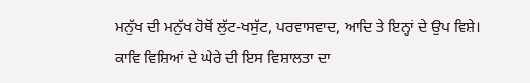ਮਨੁੱਖ ਦੀ ਮਨੁੱਖ ਹੋਥੋਂ ਲੁੱਟ-ਖਸੁੱਟ, ਪਰਵਾਸਵਾਦ, ਆਦਿ ਤੇ ਇਨ੍ਹਾਂ ਦੇ ਉਪ ਵਿਸ਼ੇ। ਕਾਵਿ ਵਿਸ਼ਿਆਂ ਦੇ ਘੇਰੇ ਦੀ ਇਸ ਵਿਸ਼ਾਲਤਾ ਦਾ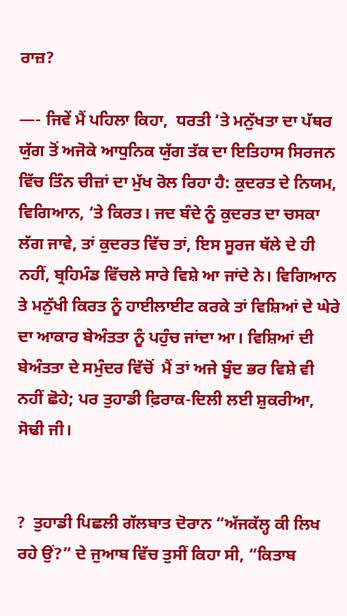ਰਾਜ਼?

—- ਜਿਵੇਂ ਮੈਂ ਪਹਿਲਾ ਕਿਹਾ,  ਧਰਤੀ ‘ਤੇ ਮਨੁੱਖਤਾ ਦਾ ਪੱਥਰ ਯੁੱਗ ਤੋਂ ਅਜੋਕੇ ਆਧੁਨਿਕ ਯੁੱਗ ਤੱਕ ਦਾ ਇਤਿਹਾਸ ਸਿਰਜਨ ਵਿੱਚ ਤਿੰਨ ਚੀਜ਼ਾਂ ਦਾ ਮੁੱਖ ਰੋਲ ਰਿਹਾ ਹੈ: ਕੁਦਰਤ ਦੇ ਨਿਯਮ, ਵਿਗਿਆਨ, ‘ਤੇ ਕਿਰਤ। ਜਦ ਬੰਦੇ ਨੂੰ ਕੁਦਰਤ ਦਾ ਚਸਕਾ ਲੱਗ ਜਾਵੇ, ਤਾਂ ਕੁਦਰਤ ਵਿੱਚ ਤਾਂ, ਇਸ ਸੂਰਜ ਥੱਲੇ ਦੇ ਹੀ ਨਹੀਂ, ਬ੍ਰਹਿਮੰਡ ਵਿੱਚਲੇ ਸਾਰੇ ਵਿਸ਼ੇ ਆ ਜਾਂਦੇ ਨੇ। ਵਿਗਿਆਨ ਤੇ ਮਨੁੱਖੀ ਕਿਰਤ ਨੂੰ ਹਾਈਲਾਈਟ ਕਰਕੇ ਤਾਂ ਵਿਸ਼ਿਆਂ ਦੇ ਘੇਰੇ ਦਾ ਆਕਾਰ ਬੇਅੰਤਤਾ ਨੂੰ ਪਹੁੰਚ ਜਾਂਦਾ ਆ। ਵਿਸ਼ਿਆਂ ਦੀ ਬੇਅੰਤਤਾ ਦੇ ਸਮੁੰਦਰ ਵਿੱਚੋਂ  ਮੈਂ ਤਾਂ ਅਜੇ ਬੂੰਦ ਭਰ ਵਿਸ਼ੇ ਵੀ ਨਹੀਂ ਛੋਹੇ; ਪਰ ਤੁਹਾਡੀ ਫ਼ਿਰਾਕ-ਦਿਲੀ ਲਈ ਸ਼ੁਕਰੀਆ, ਸੋਢੀ ਜੀ।


?  ਤੁਹਾਡੀ ਪਿਛਲੀ ਗੱਲਬਾਤ ਦੋਰਾਨ “ਅੱਜਕੱਲ੍ਹ ਕੀ ਲਿਖ ਰਹੇ ਉਂ?” ਦੇ ਜੁਆਬ ਵਿੱਚ ਤੁਸੀਂ ਕਿਹਾ ਸੀ, “ਕਿਤਾਬ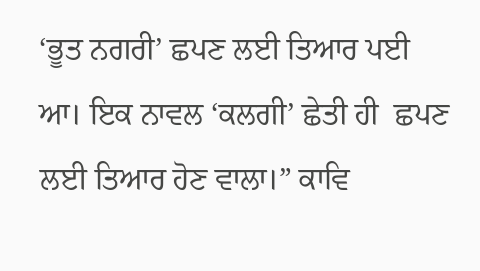‘ਭੂਤ ਨਗਰੀ’ ਛਪਣ ਲਈ ਤਿਆਰ ਪਈ ਆ। ਇਕ ਨਾਵਲ ‘ਕਲਗੀ’ ਛੇਤੀ ਹੀ  ਛਪਣ ਲਈ ਤਿਆਰ ਹੋਣ ਵਾਲਾ।” ਕਾਵਿ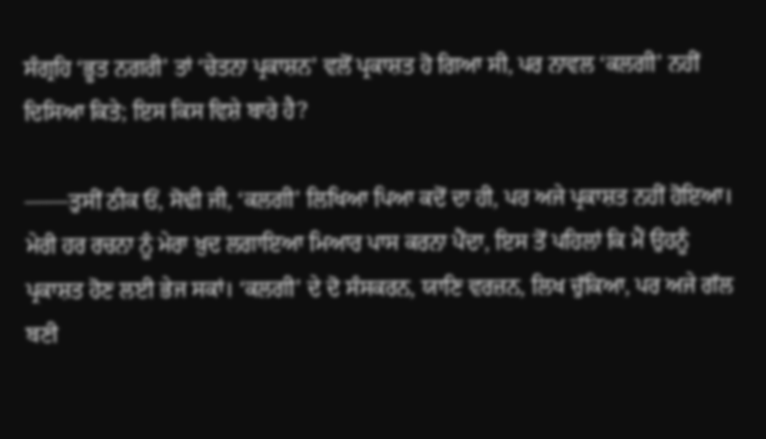ਸੰਗ੍ਰਹਿ ‘ਭੂਤ ਨਗਰੀ’ ਤਾਂ ‘ਚੇਤਨਾ ਪ੍ਰਕਾਸ਼ਨ’ ਵਲੋਂ ਪ੍ਰਕਾਸ਼ਤ ਹੋ ਗਿਆ ਸੀ, ਪਰ ਨਾਵਲ ‘ਕਲਗੀ’ ਨਹੀਂ ਦਿਸਿਆ ਕਿਤੇ; ਇਸ ਕਿਸ ਵਿਸ਼ੇ ਬਾਰੇ ਹੈ?

——ਤੁਸੀਂ ਠੀਕ ਓਂ, ਸੋਢੀ ਜੀ, ‘ਕਲਗੀ’ ਲਿਖਿਆ ਪਿਆ ਕਦੋਂ ਦਾ ਹੀ, ਪਰ ਅਜੇ ਪ੍ਰਕਾਸ਼ਤ ਨਹੀਂ ਹੋਇਆ। ਮੇਰੀ ਹਰ ਰਚਨਾ ਨੂੰ ਮੇਰਾ ਖ਼ੁਦ ਲਗਾਇਆ ਮਿਆਰ ਪਾਸ ਕਰਨਾ ਪੈਂਦਾ, ਇਸ ਤੋਂ ਪਹਿਲਾਂ ਕਿ ਮੈਂ ਉਹਨੂੰ ਪ੍ਰਕਾਸ਼ਤ ਹੋਣ ਲਈ ਭੇਜ ਸਕਾਂ। ‘ਕਲਗੀ’ ਦੇ ਦੋ ਸੰਸਕਰਨ, ਯਾਣਿ ਵਰਜ਼ਨ, ਲਿਖ ਚੁੱਕਿਆ, ਪਰ ਅਜੇ ਗੱਲ ਬਣੀ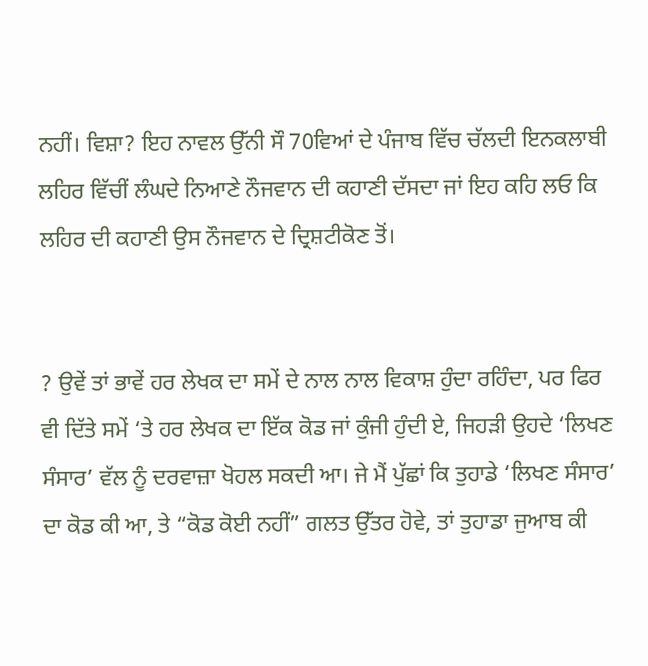ਨਹੀਂ। ਵਿਸ਼ਾ? ਇਹ ਨਾਵਲ ਉੱਨੀ ਸੌ 70ਵਿਆਂ ਦੇ ਪੰਜਾਬ ਵਿੱਚ ਚੱਲਦੀ ਇਨਕਲਾਬੀ ਲਹਿਰ ਵਿੱਚੀਂ ਲੰਘਦੇ ਨਿਆਣੇ ਨੌਜਵਾਨ ਦੀ ਕਹਾਣੀ ਦੱਸਦਾ ਜਾਂ ਇਹ ਕਹਿ ਲਓ ਕਿ ਲਹਿਰ ਦੀ ਕਹਾਣੀ ਉਸ ਨੌਜਵਾਨ ਦੇ ਦ੍ਰਿਸ਼ਟੀਕੋਣ ਤੋਂ।


? ਉਵੇਂ ਤਾਂ ਭਾਵੇਂ ਹਰ ਲੇਖਕ ਦਾ ਸਮੇਂ ਦੇ ਨਾਲ ਨਾਲ ਵਿਕਾਸ਼ ਹੁੰਦਾ ਰਹਿੰਦਾ, ਪਰ ਫਿਰ ਵੀ ਦਿੱਤੇ ਸਮੇਂ ‘ਤੇ ਹਰ ਲੇਖਕ ਦਾ ਇੱਕ ਕੋਡ ਜਾਂ ਕੁੰਜੀ ਹੁੰਦੀ ਏ, ਜਿਹੜੀ ਉਹਦੇ ‘ਲਿਖਣ ਸੰਸਾਰ’ ਵੱਲ ਨੂੰ ਦਰਵਾਜ਼ਾ ਖੋਹਲ ਸਕਦੀ ਆ। ਜੇ ਮੈਂ ਪੁੱਛਾਂ ਕਿ ਤੁਹਾਡੇ ‘ਲਿਖਣ ਸੰਸਾਰ’ ਦਾ ਕੋਡ ਕੀ ਆ, ਤੇ “ਕੋਡ ਕੋਈ ਨਹੀਂ” ਗਲਤ ਉੱਤਰ ਹੋਵੇ, ਤਾਂ ਤੁਹਾਡਾ ਜੁਆਬ ਕੀ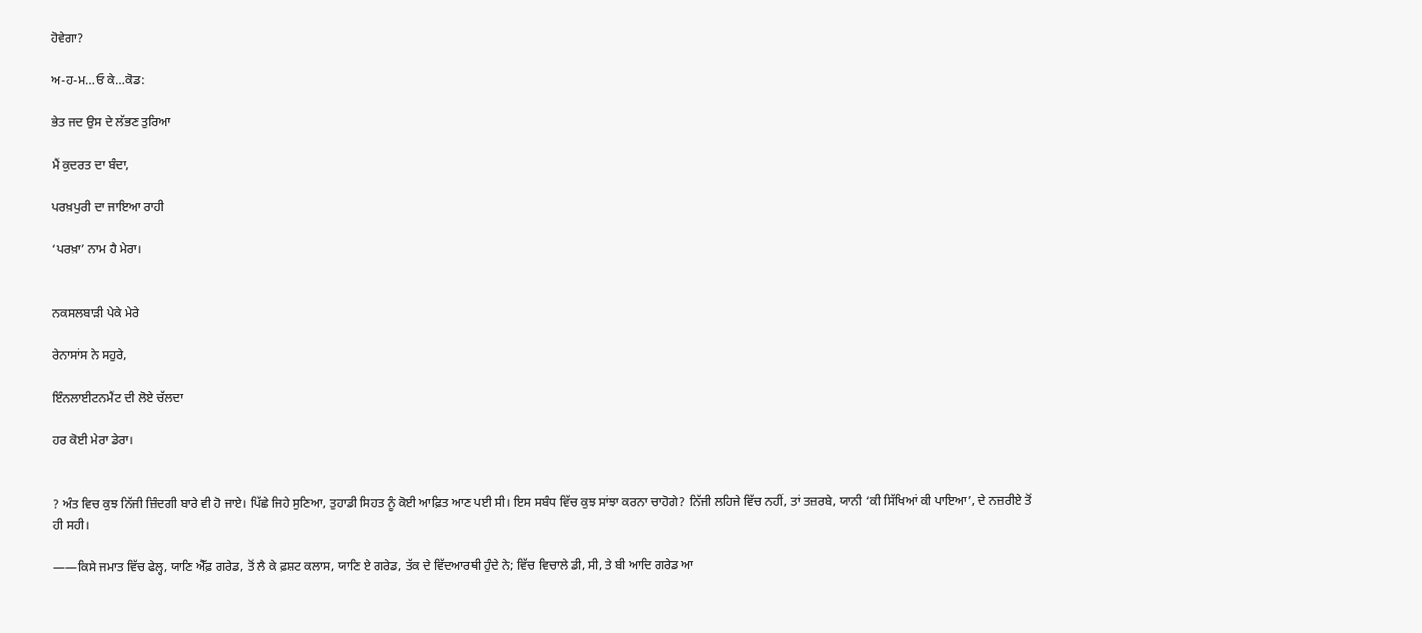ਹੋਵੇਗਾ?

ਅ-ਹ-ਮ…ਓ ਕੇ…ਕੋਡ:

ਭੇਤ ਜਦ ਉਸ ਦੇ ਲੱਭਣ ਤੁਰਿਆ

ਮੈਂ ਕੁਦਰਤ ਦਾ ਬੰਦਾ,

ਪਰਖ਼ਪੁਰੀ ਦਾ ਜਾਇਆ ਰਾਹੀ

‘ਪਰਖ਼ਾ’ ਨਾਮ ਹੈ ਮੇਰਾ।


ਨਕਸਲਬਾੜੀ ਪੇਕੇ ਮੇਰੇ

ਰੇਨਾਸਾਂਸ ਨੇ ਸਹੁਰੇ,

ਇੰਨਲਾਈਟਨਮੈਂਟ ਦੀ ਲੋਏ ਚੱਲਦਾ

ਹਰ ਕੋਈ ਮੇਰਾ ਡੇਰਾ।


? ਅੰਤ ਵਿਚ ਕੁਝ ਨਿੱਜੀ ਜ਼ਿੰਦਗੀ ਬਾਰੇ ਵੀ ਹੋ ਜਾਏ। ਪਿੱਛੇ ਜਿਹੇ ਸੁਣਿਆ, ਤੁਹਾਡੀ ਸਿਹਤ ਨੂੰ ਕੋਈ ਆਫ਼ਿਤ ਆਣ ਪਈ ਸੀ। ਇਸ ਸਬੰਧ ਵਿੱਚ ਕੁਝ ਸਾਂਝਾ ਕਰਨਾ ਚਾਹੋਗੇ? ਨਿੱਜੀ ਲਹਿਜੇ ਵਿੱਚ ਨਹੀਂ, ਤਾਂ ਤਜ਼ਰਬੇ, ਯਾਨੀ ‘ਕੀ ਸਿੱਖਿਆਂ ਕੀ ਪਾਇਆ’, ਦੇ ਨਜ਼ਰੀਏ ਤੋਂ ਹੀ ਸਹੀ।

——ਕਿਸੇ ਜਮਾਤ ਵਿੱਚ ਫੇਲ੍ਹ, ਯਾਣਿ ਐੱਫ਼ ਗਰੇਡ, ਤੋਂ ਲੈ ਕੇ ਫ਼ਸ਼ਟ ਕਲਾਸ, ਯਾਣਿ ਏ ਗਰੇਡ, ਤੱਕ ਦੇ ਵਿੱਦਆਰਥੀ ਹੁੰਦੇ ਨੇ; ਵਿੱਚ ਵਿਚਾਲੇ ਡੀ, ਸੀ, ਤੇ ਬੀ ਆਦਿ ਗਰੇਡ ਆ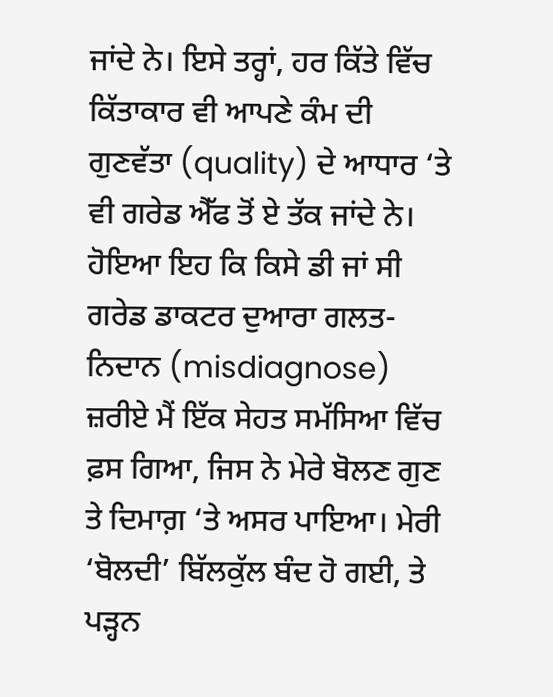ਜਾਂਦੇ ਨੇ। ਇਸੇ ਤਰ੍ਹਾਂ, ਹਰ ਕਿੱਤੇ ਵਿੱਚ ਕਿੱਤਾਕਾਰ ਵੀ ਆਪਣੇ ਕੰਮ ਦੀ ਗੁਣਵੱਤਾ (quality) ਦੇ ਆਧਾਰ ‘ਤੇ ਵੀ ਗਰੇਡ ਐੱਫ ਤੋਂ ਏ ਤੱਕ ਜਾਂਦੇ ਨੇ। ਹੋਇਆ ਇਹ ਕਿ ਕਿਸੇ ਡੀ ਜਾਂ ਸੀ ਗਰੇਡ ਡਾਕਟਰ ਦੁਆਰਾ ਗਲਤ-ਨਿਦਾਨ (misdiagnose) ਜ਼ਰੀਏ ਮੈਂ ਇੱਕ ਸੇਹਤ ਸਮੱਸਿਆ ਵਿੱਚ ਫ਼ਸ ਗਿਆ, ਜਿਸ ਨੇ ਮੇਰੇ ਬੋਲਣ ਗੁਣ ਤੇ ਦਿਮਾਗ਼ ‘ਤੇ ਅਸਰ ਪਾਇਆ। ਮੇਰੀ ‘ਬੋਲਦੀ’ ਬਿੱਲਕੁੱਲ ਬੰਦ ਹੋ ਗਈ, ਤੇ ਪੜ੍ਹਨ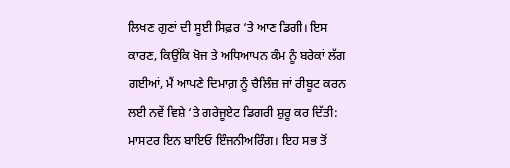ਲਿਖਣ ਗੁਣਾਂ ਦੀ ਸੂਈ ਸਿਫ਼ਰ ‘ਤੇ ਆਣ ਡਿਗੀ। ਇਸ ਕਾਰਣ, ਕਿਉਂਕਿ ਖੋਜ ਤੇ ਅਧਿਆਪਨ ਕੰਮ ਨੂੰ ਬਰੇਕਾਂ ਲੱਗ ਗਈਆਂ, ਮੈਂ ਆਪਣੇ ਦਿਮਾਗ਼ ਨੂੰ ਚੈਲਿੰਜ਼ ਜਾਂ ਰੀਬੂਟ ਕਰਨ ਲਈ ਨਵੇਂ ਵਿਸ਼ੇ ‘ਤੇ ਗਰੇਜੂਏਟ ਡਿਗਰੀ ਸ਼ੁਰੂ ਕਰ ਦਿੱਤੀ: ਮਾਸਟਰ ਇਨ ਬਾਇਓ ਇੰਜਨੀਅਰਿੰਗ। ਇਹ ਸਭ ਤੋਂ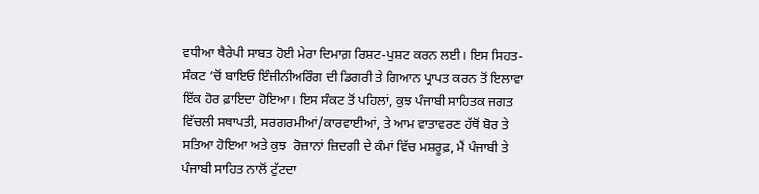ਵਧੀਆ ਥੈਰੇਪੀ ਸਾਬਤ ਹੋਈ ਮੇਰਾ ਦਿਮਾਗ਼ ਰਿਸ਼ਟ-ਪੁਸ਼ਟ ਕਰਨ ਲਈ। ਇਸ ਸਿਹਤ-ਸੰਕਟ ‘ਚੋਂ ਬਾਇਓ ਇੰਜੀਨੀਅਰਿੰਗ ਦੀ ਡਿਗਰੀ ਤੇ ਗਿਆਨ ਪ੍ਰਾਪਤ ਕਰਨ ਤੋਂ ਇਲਾਵਾ ਇੱਕ ਹੋਰ ਫ਼ਾਇਦਾ ਹੋਇਆ। ਇਸ ਸੰਕਟ ਤੋਂ ਪਹਿਲਾਂ, ਕੁਝ ਪੰਜਾਬੀ ਸਾਹਿਤਕ ਜਗਤ ਵਿੱਚਲੀ ਸਥਾਪਤੀ, ਸਰਗਰਮੀਆਂ/ਕਾਰਵਾਈਆਂ, ਤੇ ਆਮ ਵਾਤਾਵਰਣ ਹੱਥੋਂ ਬੋਰ ਤੇ ਸਤਿਆ ਹੋਇਆ ਅਤੇ ਕੁਝ  ਰੋਜ਼ਾਨਾਂ ਜ਼ਿਦਗੀ ਦੇ ਕੰਮਾਂ ਵਿੱਚ ਮਸ਼ਰੂਫ਼, ਮੈਂ ਪੰਜਾਬੀ ਤੇ ਪੰਜਾਬੀ ਸਾਹਿਤ ਨਾਲੋਂ ਟੁੱਟਦਾ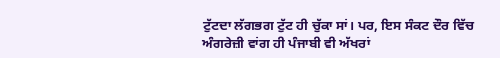ਟੁੱਟਦਾ ਲੱਗਭਗ ਟੁੱਟ ਹੀ ਚੁੱਕਾ ਸਾਂ। ਪਰ, ਇਸ ਸੰਕਟ ਦੌਰ ਵਿੱਚ ਅੰਗਰੇਜ਼ੀ ਵਾਂਗ ਹੀ ਪੰਜਾਬੀ ਵੀ ਅੱਖਰਾਂ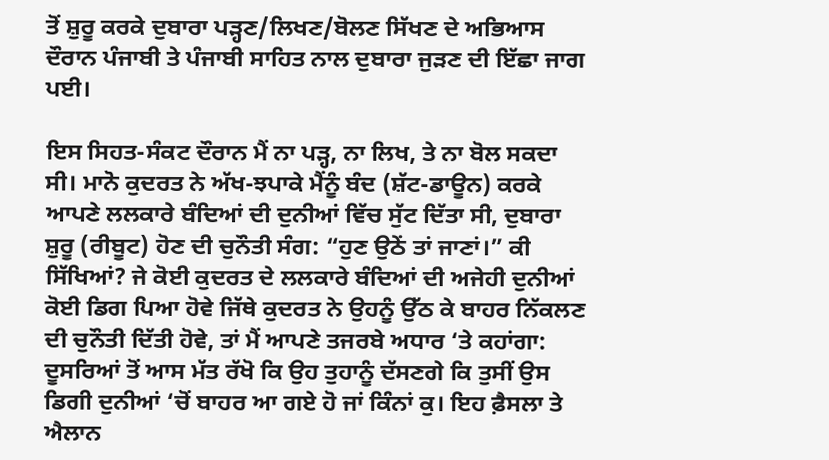ਤੋਂ ਸ਼ੁਰੂ ਕਰਕੇ ਦੁਬਾਰਾ ਪੜ੍ਹਣ/ਲਿਖਣ/ਬੋਲਣ ਸਿੱਖਣ ਦੇ ਅਭਿਆਸ ਦੌਰਾਨ ਪੰਜਾਬੀ ਤੇ ਪੰਜਾਬੀ ਸਾਹਿਤ ਨਾਲ ਦੁਬਾਰਾ ਜੁੜਣ ਦੀ ਇੱਛਾ ਜਾਗ ਪਈ।

ਇਸ ਸਿਹਤ-ਸੰਕਟ ਦੌਰਾਨ ਮੈਂ ਨਾ ਪੜ੍ਹ, ਨਾ ਲਿਖ, ਤੇ ਨਾ ਬੋਲ ਸਕਦਾ ਸੀ। ਮਾਨੋ ਕੁਦਰਤ ਨੇ ਅੱਖ-ਝਪਾਕੇ ਮੈਂਨੂੰ ਬੰਦ (ਸ਼ੱਟ-ਡਾਊਨ) ਕਰਕੇ ਆਪਣੇ ਲਲਕਾਰੇ ਬੰਦਿਆਂ ਦੀ ਦੁਨੀਆਂ ਵਿੱਚ ਸੁੱਟ ਦਿੱਤਾ ਸੀ, ਦੁਬਾਰਾ ਸ਼ੁਰੂ (ਰੀਬੂਟ) ਹੋਣ ਦੀ ਚੁਨੌਤੀ ਸੰਗ: “ਹੁਣ ਉਠੇਂ ਤਾਂ ਜਾਣਾਂ।” ਕੀ ਸਿੱਖਿਆਂ? ਜੇ ਕੋਈ ਕੁਦਰਤ ਦੇ ਲਲਕਾਰੇ ਬੰਦਿਆਂ ਦੀ ਅਜੇਹੀ ਦੁਨੀਆਂ ਕੋਈ ਡਿਗ ਪਿਆ ਹੋਵੇ ਜਿੱਥੇ ਕੁਦਰਤ ਨੇ ਉਹਨੂੰ ਉੱਠ ਕੇ ਬਾਹਰ ਨਿੱਕਲਣ ਦੀ ਚੁਨੌਤੀ ਦਿੱਤੀ ਹੋਵੇ, ਤਾਂ ਮੈਂ ਆਪਣੇ ਤਜਰਬੇ ਅਧਾਰ ‘ਤੇ ਕਹਾਂਗਾ: ਦੂਸਰਿਆਂ ਤੋਂ ਆਸ ਮੱਤ ਰੱਖੋ ਕਿ ਉਹ ਤੁਹਾਨੂੰ ਦੱਸਣਗੇ ਕਿ ਤੁਸੀਂ ਉਸ ਡਿਗੀ ਦੁਨੀਆਂ ‘ਚੋਂ ਬਾਹਰ ਆ ਗਏ ਹੋ ਜਾਂ ਕਿੰਨਾਂ ਕੁ। ਇਹ ਫ਼ੈਸਲਾ ਤੇ ਐਲਾਨ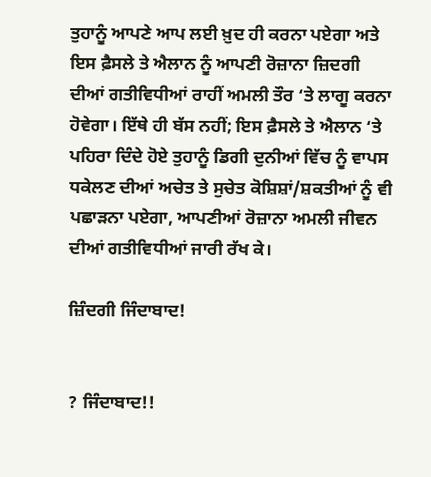ਤੁਹਾਨੂੰ ਆਪਣੇ ਆਪ ਲਈ ਖ਼ੁਦ ਹੀ ਕਰਨਾ ਪਏਗਾ ਅਤੇ ਇਸ ਫ਼ੈਸਲੇ ਤੇ ਐਲਾਨ ਨੂੰ ਆਪਣੀ ਰੋਜ਼ਾਨਾ ਜ਼ਿਦਗੀ ਦੀਆਂ ਗਤੀਵਿਧੀਆਂ ਰਾਹੀਂ ਅਮਲੀ ਤੌਰ ‘ਤੇ ਲਾਗੂ ਕਰਨਾ ਹੋਵੇਗਾ। ਇੱਥੇ ਹੀ ਬੱਸ ਨਹੀਂ; ਇਸ ਫ਼ੈਸਲੇ ਤੇ ਐਲਾਨ ‘ਤੇ ਪਹਿਰਾ ਦਿੰਦੇ ਹੋਏ ਤੁਹਾਨੂੰ ਡਿਗੀ ਦੁਨੀਆਂ ਵਿੱਚ ਨੂੰ ਵਾਪਸ ਧਕੇਲਣ ਦੀਆਂ ਅਚੇਤ ਤੇ ਸੁਚੇਤ ਕੋਸ਼ਿਸ਼ਾਂ/ਸ਼ਕਤੀਆਂ ਨੂੰ ਵੀ ਪਛਾੜਨਾ ਪਏਗਾ, ਆਪਣੀਆਂ ਰੋਜ਼ਾਨਾ ਅਮਲੀ ਜੀਵਨ ਦੀਆਂ ਗਤੀਵਿਧੀਆਂ ਜਾਰੀ ਰੱਖ ਕੇ।

ਜ਼ਿੰਦਗੀ ਜਿੰਦਾਬਾਦ!


? ਜਿੰਦਾਬਾਦ!!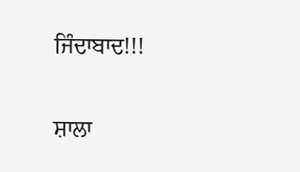ਜਿੰਦਾਬਾਦ!!!

ਸ਼ਾਲਾ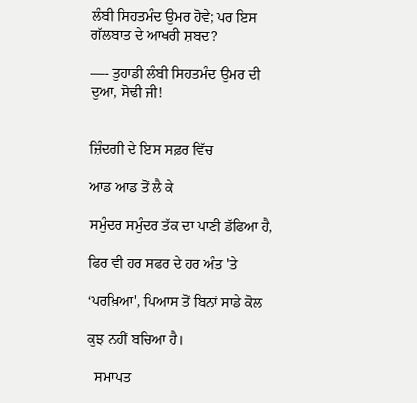ਲੰਬੀ ਸਿਹਤਮੰਦ ਉਮਰ ਹੋਵੇ; ਪਰ ਇਸ ਗੱਲਬਾਤ ਦੇ ਆਖਰੀ ਸ਼ਬਦ?

—- ਤੁਹਾਡੀ ਲੰਬੀ ਸਿਹਤਮੰਦ ਉਮਰ ਦੀ ਦੁਆ, ਸੋਢੀ ਜੀ!


ਜ਼ਿੰਦਗੀ ਦੇ ਇਸ ਸਫ਼ਰ ਵਿੱਚ

ਆਡ ਆਡ ਤੋਂ ਲੈ ਕੇ

ਸਮੁੰਦਰ ਸਮੁੰਦਰ ਤੱਕ ਦਾ ਪਾਣੀ ਡੱਫਿਆ ਹੈ,

ਫਿਰ ਵੀ ਹਰ ਸਫਰ ਦੇ ਹਰ ਅੰਤ 'ਤੇ

‘ਪਰਖ਼ਿਆ', ਪਿਆਸ ਤੋਂ ਬਿਨਾਂ ਸਾਡੇ ਕੋਲ

ਕੁਝ ਨਹੀਂ ਬਚਿਆ ਹੈ।

  ਸਮਾਪਤ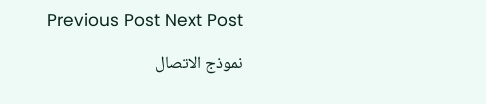Previous Post Next Post

نموذج الاتصال